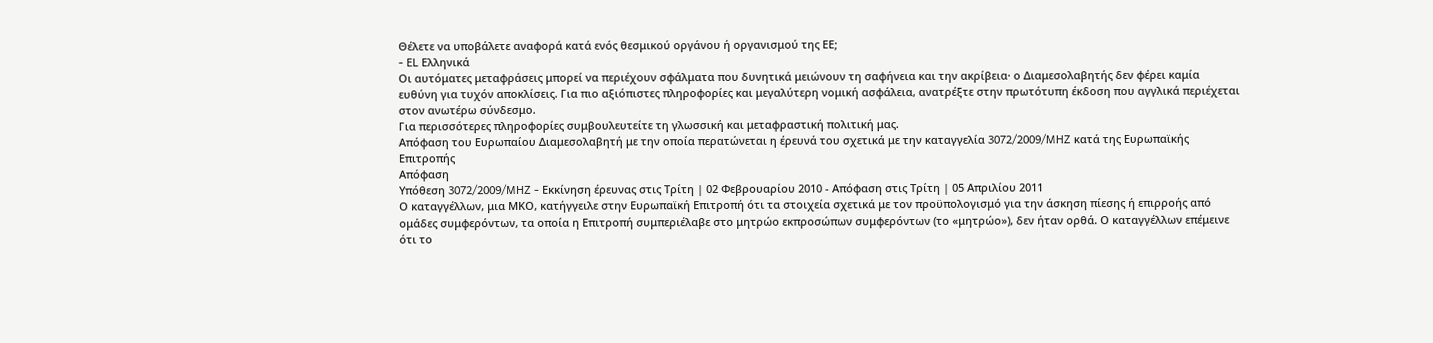Θέλετε να υποβάλετε αναφορά κατά ενός θεσμικού οργάνου ή οργανισμού της ΕΕ;
- EL Ελληνικά
Οι αυτόματες μεταφράσεις μπορεί να περιέχουν σφάλματα που δυνητικά μειώνουν τη σαφήνεια και την ακρίβεια· ο Διαμεσολαβητής δεν φέρει καμία ευθύνη για τυχόν αποκλίσεις. Για πιο αξιόπιστες πληροφορίες και μεγαλύτερη νομική ασφάλεια, ανατρέξτε στην πρωτότυπη έκδοση που αγγλικά περιέχεται στον ανωτέρω σύνδεσμο.
Για περισσότερες πληροφορίες συμβουλευτείτε τη γλωσσική και μεταφραστική πολιτική μας.
Απόφαση του Ευρωπαίου Διαμεσολαβητή με την οποία περατώνεται η έρευνά του σχετικά με την καταγγελία 3072/2009/MHZ κατά της Ευρωπαϊκής Επιτροπής
Απόφαση
Υπόθεση 3072/2009/MHZ - Εκκίνηση έρευνας στις Τρίτη | 02 Φεβρουαρίου 2010 - Απόφαση στις Τρίτη | 05 Απριλίου 2011
Ο καταγγέλλων, μια ΜΚΟ, κατήγγειλε στην Ευρωπαϊκή Επιτροπή ότι τα στοιχεία σχετικά με τον προϋπολογισμό για την άσκηση πίεσης ή επιρροής από ομάδες συμφερόντων, τα οποία η Επιτροπή συμπεριέλαβε στο μητρώο εκπροσώπων συμφερόντων (το «μητρώο»), δεν ήταν ορθά. Ο καταγγέλλων επέμεινε ότι το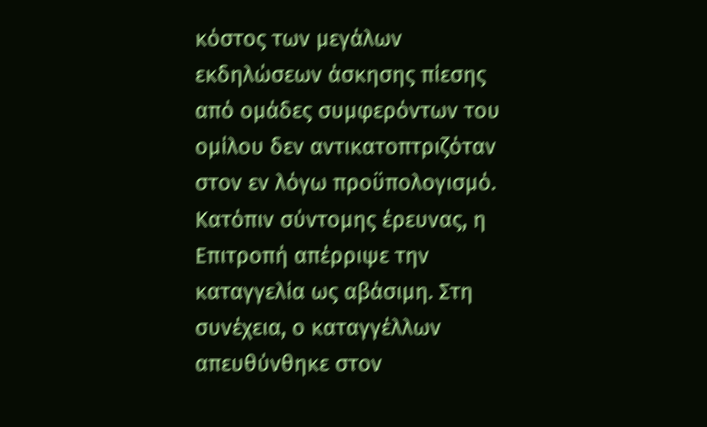κόστος των μεγάλων εκδηλώσεων άσκησης πίεσης από ομάδες συμφερόντων του ομίλου δεν αντικατοπτριζόταν στον εν λόγω προϋπολογισμό. Κατόπιν σύντομης έρευνας, η Επιτροπή απέρριψε την καταγγελία ως αβάσιμη. Στη συνέχεια, ο καταγγέλλων απευθύνθηκε στον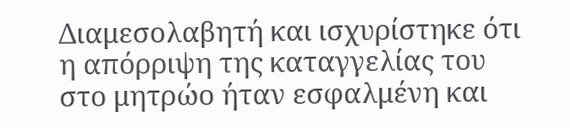Διαμεσολαβητή και ισχυρίστηκε ότι η απόρριψη της καταγγελίας του στο μητρώο ήταν εσφαλμένη και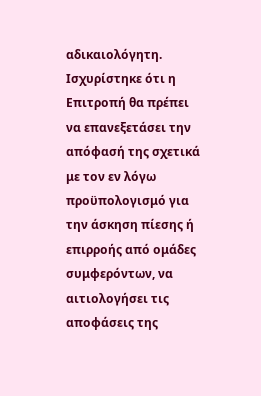αδικαιολόγητη. Ισχυρίστηκε ότι η Επιτροπή θα πρέπει να επανεξετάσει την απόφασή της σχετικά με τον εν λόγω προϋπολογισμό για την άσκηση πίεσης ή επιρροής από ομάδες συμφερόντων, να αιτιολογήσει τις αποφάσεις της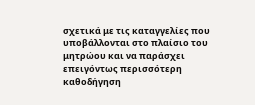σχετικά με τις καταγγελίες που υποβάλλονται στο πλαίσιο του μητρώου και να παράσχει επειγόντως περισσότερη καθοδήγηση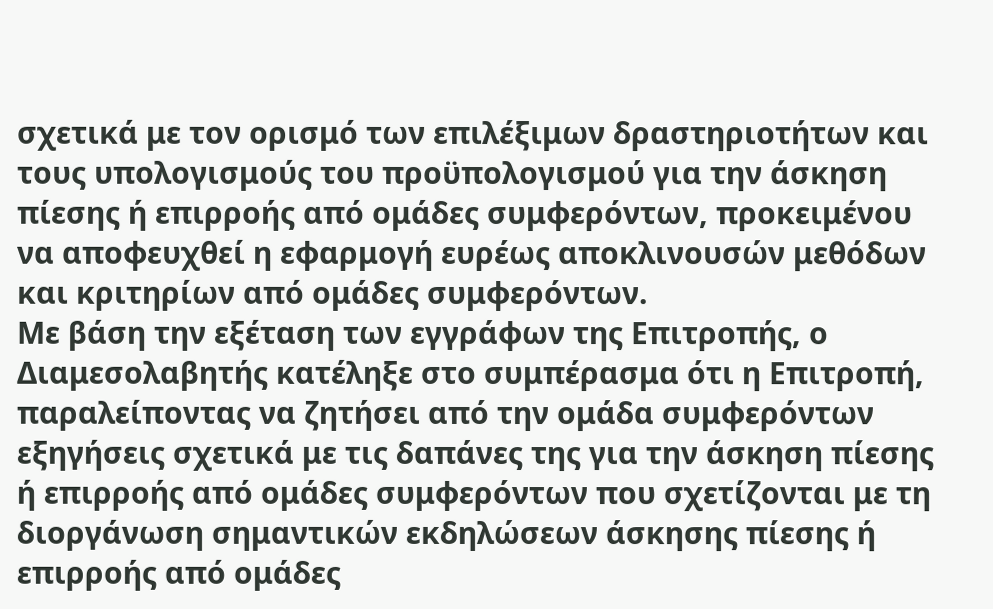σχετικά με τον ορισμό των επιλέξιμων δραστηριοτήτων και τους υπολογισμούς του προϋπολογισμού για την άσκηση πίεσης ή επιρροής από ομάδες συμφερόντων, προκειμένου να αποφευχθεί η εφαρμογή ευρέως αποκλινουσών μεθόδων και κριτηρίων από ομάδες συμφερόντων.
Με βάση την εξέταση των εγγράφων της Επιτροπής, ο Διαμεσολαβητής κατέληξε στο συμπέρασμα ότι η Επιτροπή, παραλείποντας να ζητήσει από την ομάδα συμφερόντων εξηγήσεις σχετικά με τις δαπάνες της για την άσκηση πίεσης ή επιρροής από ομάδες συμφερόντων που σχετίζονται με τη διοργάνωση σημαντικών εκδηλώσεων άσκησης πίεσης ή επιρροής από ομάδες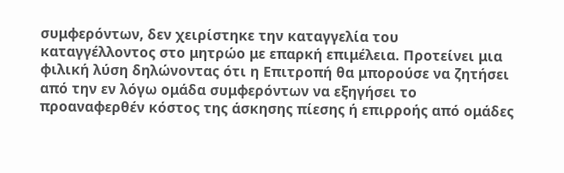συμφερόντων, δεν χειρίστηκε την καταγγελία του καταγγέλλοντος στο μητρώο με επαρκή επιμέλεια. Προτείνει μια φιλική λύση δηλώνοντας ότι η Επιτροπή θα μπορούσε να ζητήσει από την εν λόγω ομάδα συμφερόντων να εξηγήσει το προαναφερθέν κόστος της άσκησης πίεσης ή επιρροής από ομάδες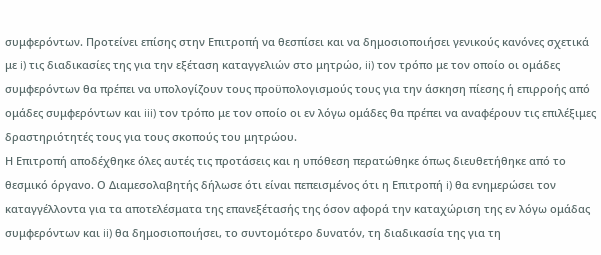συμφερόντων. Προτείνει επίσης στην Επιτροπή να θεσπίσει και να δημοσιοποιήσει γενικούς κανόνες σχετικά με i) τις διαδικασίες της για την εξέταση καταγγελιών στο μητρώο, ii) τον τρόπο με τον οποίο οι ομάδες συμφερόντων θα πρέπει να υπολογίζουν τους προϋπολογισμούς τους για την άσκηση πίεσης ή επιρροής από ομάδες συμφερόντων και iii) τον τρόπο με τον οποίο οι εν λόγω ομάδες θα πρέπει να αναφέρουν τις επιλέξιμες δραστηριότητές τους για τους σκοπούς του μητρώου.
Η Επιτροπή αποδέχθηκε όλες αυτές τις προτάσεις και η υπόθεση περατώθηκε όπως διευθετήθηκε από το θεσμικό όργανο. Ο Διαμεσολαβητής δήλωσε ότι είναι πεπεισμένος ότι η Επιτροπή i) θα ενημερώσει τον καταγγέλλοντα για τα αποτελέσματα της επανεξέτασής της όσον αφορά την καταχώριση της εν λόγω ομάδας συμφερόντων και ii) θα δημοσιοποιήσει, το συντομότερο δυνατόν, τη διαδικασία της για τη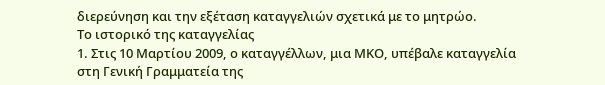διερεύνηση και την εξέταση καταγγελιών σχετικά με το μητρώο.
Το ιστορικό της καταγγελίας
1. Στις 10 Μαρτίου 2009, ο καταγγέλλων, μια ΜΚΟ, υπέβαλε καταγγελία στη Γενική Γραμματεία της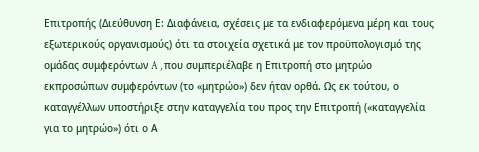Επιτροπής (Διεύθυνση Ε: Διαφάνεια, σχέσεις με τα ενδιαφερόμενα μέρη και τους εξωτερικούς οργανισμούς) ότι τα στοιχεία σχετικά με τον προϋπολογισμό της ομάδας συμφερόντων A , που συμπεριέλαβε η Επιτροπή στο μητρώο εκπροσώπων συμφερόντων (το «μητρώο») δεν ήταν ορθά. Ως εκ τούτου, ο καταγγέλλων υποστήριξε στην καταγγελία του προς την Επιτροπή («καταγγελία για το μητρώο») ότι ο Α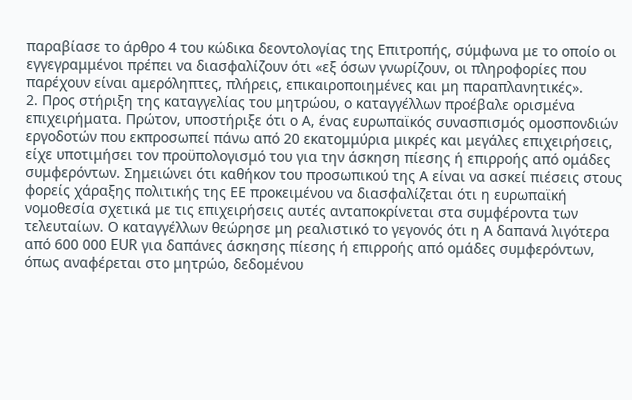παραβίασε το άρθρο 4 του κώδικα δεοντολογίας της Επιτροπής, σύμφωνα με το οποίο οι εγγεγραμμένοι πρέπει να διασφαλίζουν ότι «εξ όσων γνωρίζουν, οι πληροφορίες που παρέχουν είναι αμερόληπτες, πλήρεις, επικαιροποιημένες και μη παραπλανητικές».
2. Προς στήριξη της καταγγελίας του μητρώου, ο καταγγέλλων προέβαλε ορισμένα επιχειρήματα. Πρώτον, υποστήριξε ότι ο Α, ένας ευρωπαϊκός συνασπισμός ομοσπονδιών εργοδοτών που εκπροσωπεί πάνω από 20 εκατομμύρια μικρές και μεγάλες επιχειρήσεις, είχε υποτιμήσει τον προϋπολογισμό του για την άσκηση πίεσης ή επιρροής από ομάδες συμφερόντων. Σημειώνει ότι καθήκον του προσωπικού της Α είναι να ασκεί πιέσεις στους φορείς χάραξης πολιτικής της ΕΕ προκειμένου να διασφαλίζεται ότι η ευρωπαϊκή νομοθεσία σχετικά με τις επιχειρήσεις αυτές ανταποκρίνεται στα συμφέροντα των τελευταίων. Ο καταγγέλλων θεώρησε μη ρεαλιστικό το γεγονός ότι η Α δαπανά λιγότερα από 600 000 EUR για δαπάνες άσκησης πίεσης ή επιρροής από ομάδες συμφερόντων, όπως αναφέρεται στο μητρώο, δεδομένου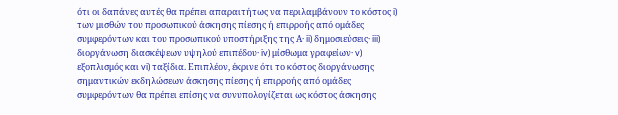ότι οι δαπάνες αυτές θα πρέπει απαραιτήτως να περιλαμβάνουν το κόστος i) των μισθών του προσωπικού άσκησης πίεσης ή επιρροής από ομάδες συμφερόντων και του προσωπικού υποστήριξης της Α· ii) δημοσιεύσεις· iii) διοργάνωση διασκέψεων υψηλού επιπέδου· iv) μίσθωμα γραφείων· v) εξοπλισμός και vi) ταξίδια. Επιπλέον, έκρινε ότι το κόστος διοργάνωσης σημαντικών εκδηλώσεων άσκησης πίεσης ή επιρροής από ομάδες συμφερόντων θα πρέπει επίσης να συνυπολογίζεται ως κόστος άσκησης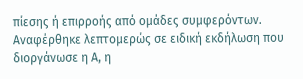πίεσης ή επιρροής από ομάδες συμφερόντων. Αναφέρθηκε λεπτομερώς σε ειδική εκδήλωση που διοργάνωσε η Α, η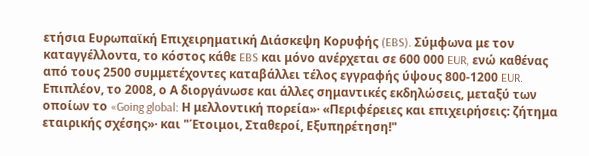ετήσια Ευρωπαϊκή Επιχειρηματική Διάσκεψη Κορυφής (EBS). Σύμφωνα με τον καταγγέλλοντα, το κόστος κάθε EBS και μόνο ανέρχεται σε 600 000 EUR, ενώ καθένας από τους 2500 συμμετέχοντες καταβάλλει τέλος εγγραφής ύψους 800-1200 EUR. Επιπλέον, το 2008, ο Α διοργάνωσε και άλλες σημαντικές εκδηλώσεις, μεταξύ των οποίων το «Going global: Η μελλοντική πορεία»· «Περιφέρειες και επιχειρήσεις: ζήτημα εταιρικής σχέσης»· και "Έτοιμοι, Σταθεροί, Εξυπηρέτηση!"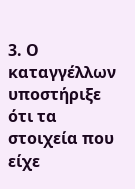3. Ο καταγγέλλων υποστήριξε ότι τα στοιχεία που είχε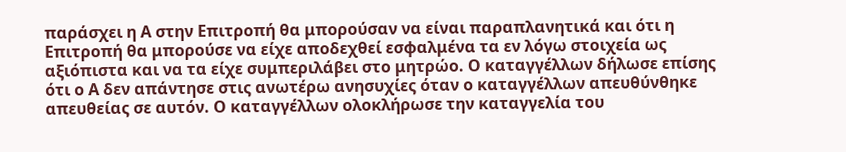παράσχει η Α στην Επιτροπή θα μπορούσαν να είναι παραπλανητικά και ότι η Επιτροπή θα μπορούσε να είχε αποδεχθεί εσφαλμένα τα εν λόγω στοιχεία ως αξιόπιστα και να τα είχε συμπεριλάβει στο μητρώο. Ο καταγγέλλων δήλωσε επίσης ότι ο Α δεν απάντησε στις ανωτέρω ανησυχίες όταν ο καταγγέλλων απευθύνθηκε απευθείας σε αυτόν. Ο καταγγέλλων ολοκλήρωσε την καταγγελία του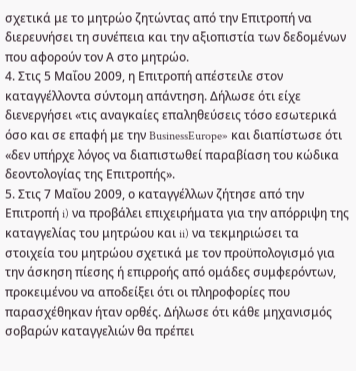σχετικά με το μητρώο ζητώντας από την Επιτροπή να διερευνήσει τη συνέπεια και την αξιοπιστία των δεδομένων που αφορούν τον Α στο μητρώο.
4. Στις 5 Μαΐου 2009, η Επιτροπή απέστειλε στον καταγγέλλοντα σύντομη απάντηση. Δήλωσε ότι είχε διενεργήσει «τις αναγκαίες επαληθεύσεις τόσο εσωτερικά όσο και σε επαφή με την BusinessEurope» και διαπίστωσε ότι «δεν υπήρχε λόγος να διαπιστωθεί παραβίαση του κώδικα δεοντολογίας της Επιτροπής».
5. Στις 7 Μαΐου 2009, ο καταγγέλλων ζήτησε από την Επιτροπή i) να προβάλει επιχειρήματα για την απόρριψη της καταγγελίας του μητρώου και ii) να τεκμηριώσει τα στοιχεία του μητρώου σχετικά με τον προϋπολογισμό για την άσκηση πίεσης ή επιρροής από ομάδες συμφερόντων, προκειμένου να αποδείξει ότι οι πληροφορίες που παρασχέθηκαν ήταν ορθές. Δήλωσε ότι κάθε μηχανισμός σοβαρών καταγγελιών θα πρέπει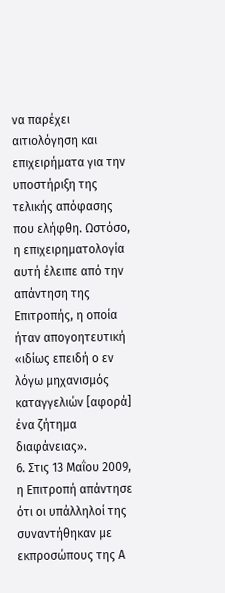να παρέχει αιτιολόγηση και επιχειρήματα για την υποστήριξη της τελικής απόφασης που ελήφθη. Ωστόσο, η επιχειρηματολογία αυτή έλειπε από την απάντηση της Επιτροπής, η οποία ήταν απογοητευτική «ιδίως επειδή ο εν λόγω μηχανισμός καταγγελιών [αφορά] ένα ζήτημα διαφάνειας».
6. Στις 13 Μαΐου 2009, η Επιτροπή απάντησε ότι οι υπάλληλοί της συναντήθηκαν με εκπροσώπους της Α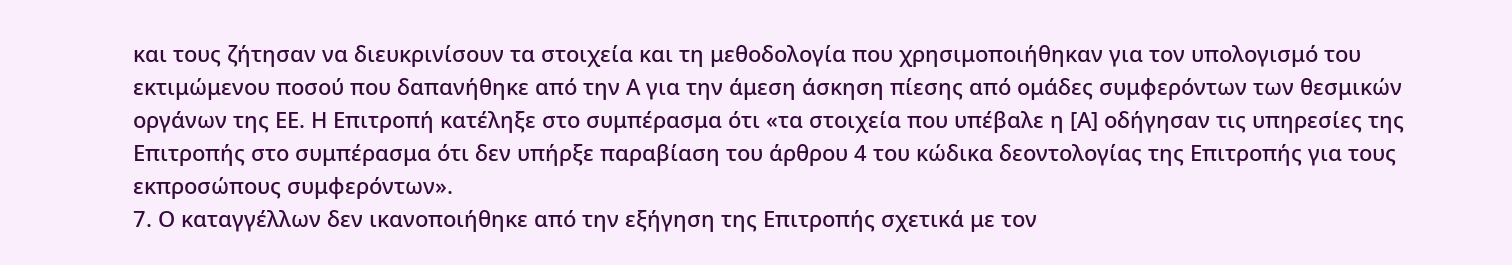και τους ζήτησαν να διευκρινίσουν τα στοιχεία και τη μεθοδολογία που χρησιμοποιήθηκαν για τον υπολογισμό του εκτιμώμενου ποσού που δαπανήθηκε από την Α για την άμεση άσκηση πίεσης από ομάδες συμφερόντων των θεσμικών οργάνων της ΕΕ. Η Επιτροπή κατέληξε στο συμπέρασμα ότι «τα στοιχεία που υπέβαλε η [Α] οδήγησαν τις υπηρεσίες της Επιτροπής στο συμπέρασμα ότι δεν υπήρξε παραβίαση του άρθρου 4 του κώδικα δεοντολογίας της Επιτροπής για τους εκπροσώπους συμφερόντων».
7. Ο καταγγέλλων δεν ικανοποιήθηκε από την εξήγηση της Επιτροπής σχετικά με τον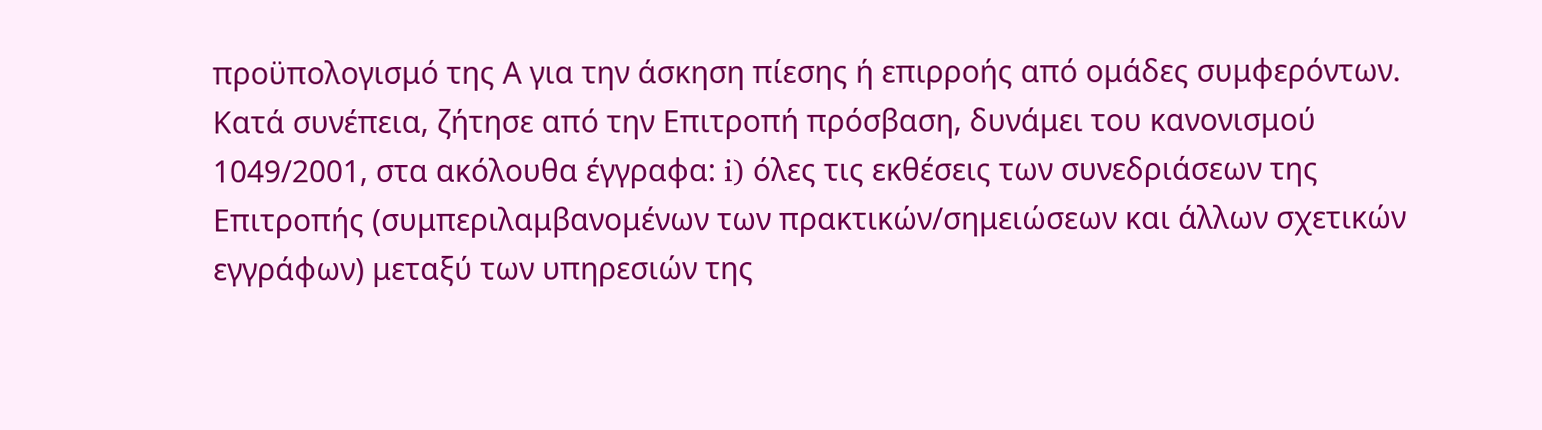προϋπολογισμό της Α για την άσκηση πίεσης ή επιρροής από ομάδες συμφερόντων. Κατά συνέπεια, ζήτησε από την Επιτροπή πρόσβαση, δυνάμει του κανονισμού 1049/2001, στα ακόλουθα έγγραφα: i) όλες τις εκθέσεις των συνεδριάσεων της Επιτροπής (συμπεριλαμβανομένων των πρακτικών/σημειώσεων και άλλων σχετικών εγγράφων) μεταξύ των υπηρεσιών της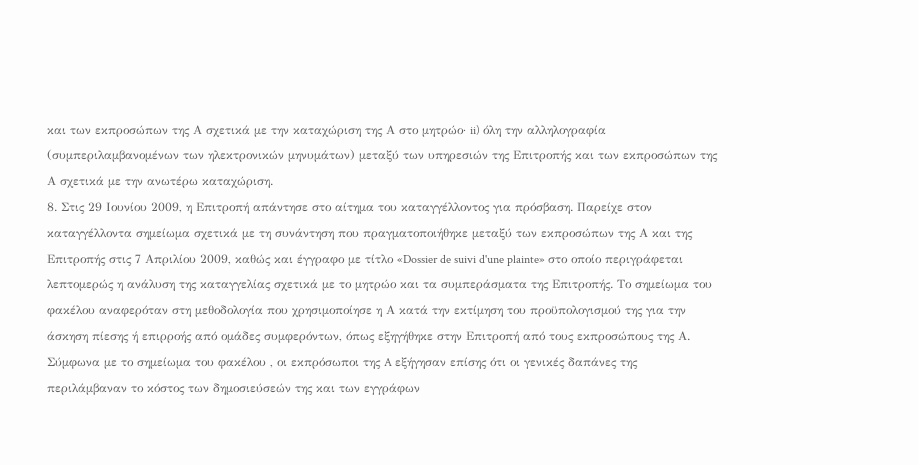και των εκπροσώπων της Α σχετικά με την καταχώριση της Α στο μητρώο· ii) όλη την αλληλογραφία (συμπεριλαμβανομένων των ηλεκτρονικών μηνυμάτων) μεταξύ των υπηρεσιών της Επιτροπής και των εκπροσώπων της Α σχετικά με την ανωτέρω καταχώριση.
8. Στις 29 Ιουνίου 2009, η Επιτροπή απάντησε στο αίτημα του καταγγέλλοντος για πρόσβαση. Παρείχε στον καταγγέλλοντα σημείωμα σχετικά με τη συνάντηση που πραγματοποιήθηκε μεταξύ των εκπροσώπων της Α και της Επιτροπής στις 7 Απριλίου 2009, καθώς και έγγραφο με τίτλο «Dossier de suivi d'une plainte» στο οποίο περιγράφεται λεπτομερώς η ανάλυση της καταγγελίας σχετικά με το μητρώο και τα συμπεράσματα της Επιτροπής. Το σημείωμα του φακέλου αναφερόταν στη μεθοδολογία που χρησιμοποίησε η Α κατά την εκτίμηση του προϋπολογισμού της για την άσκηση πίεσης ή επιρροής από ομάδες συμφερόντων, όπως εξηγήθηκε στην Επιτροπή από τους εκπροσώπους της Α. Σύμφωνα με το σημείωμα του φακέλου , οι εκπρόσωποι της A εξήγησαν επίσης ότι οι γενικές δαπάνες της περιλάμβαναν το κόστος των δημοσιεύσεών της και των εγγράφων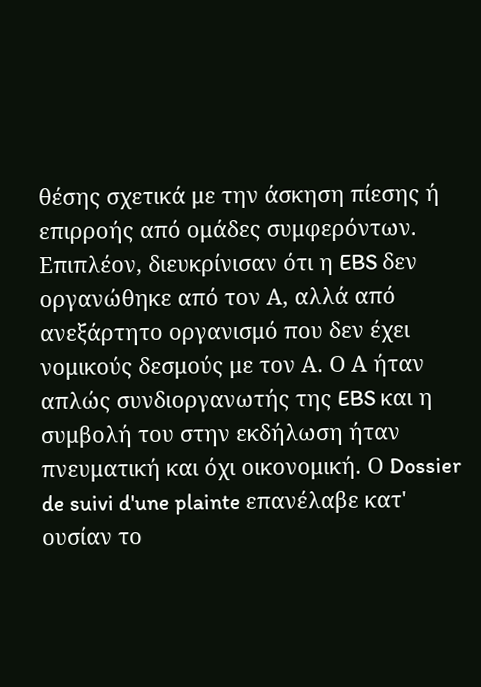θέσης σχετικά με την άσκηση πίεσης ή επιρροής από ομάδες συμφερόντων. Επιπλέον, διευκρίνισαν ότι η EBS δεν οργανώθηκε από τον Α, αλλά από ανεξάρτητο οργανισμό που δεν έχει νομικούς δεσμούς με τον Α. Ο Α ήταν απλώς συνδιοργανωτής της EBS και η συμβολή του στην εκδήλωση ήταν πνευματική και όχι οικονομική. Ο Dossier de suivi d'une plainte επανέλαβε κατ' ουσίαν το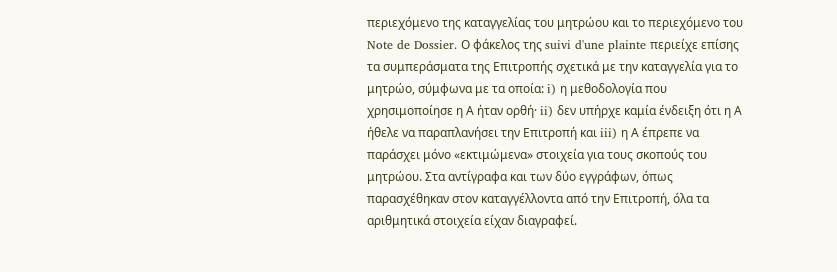περιεχόμενο της καταγγελίας του μητρώου και το περιεχόμενο του Note de Dossier. Ο φάκελος της suivi d'une plainte περιείχε επίσης τα συμπεράσματα της Επιτροπής σχετικά με την καταγγελία για το μητρώο, σύμφωνα με τα οποία: i) η μεθοδολογία που χρησιμοποίησε η Α ήταν ορθή· ii) δεν υπήρχε καμία ένδειξη ότι η Α ήθελε να παραπλανήσει την Επιτροπή και iii) η Α έπρεπε να παράσχει μόνο «εκτιμώμενα» στοιχεία για τους σκοπούς του μητρώου. Στα αντίγραφα και των δύο εγγράφων, όπως παρασχέθηκαν στον καταγγέλλοντα από την Επιτροπή, όλα τα αριθμητικά στοιχεία είχαν διαγραφεί.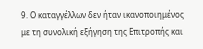9. Ο καταγγέλλων δεν ήταν ικανοποιημένος με τη συνολική εξήγηση της Επιτροπής και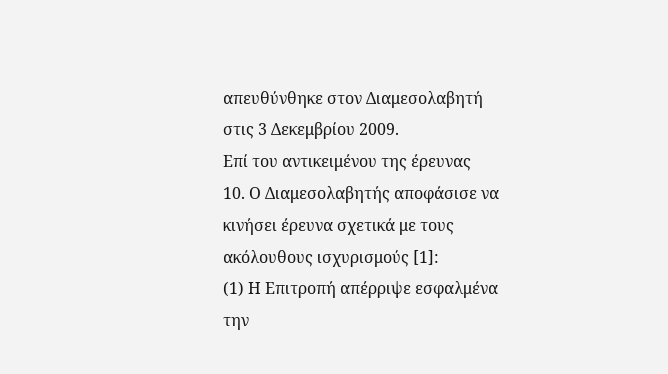απευθύνθηκε στον Διαμεσολαβητή στις 3 Δεκεμβρίου 2009.
Επί του αντικειμένου της έρευνας
10. Ο Διαμεσολαβητής αποφάσισε να κινήσει έρευνα σχετικά με τους ακόλουθους ισχυρισμούς [1]:
(1) Η Επιτροπή απέρριψε εσφαλμένα την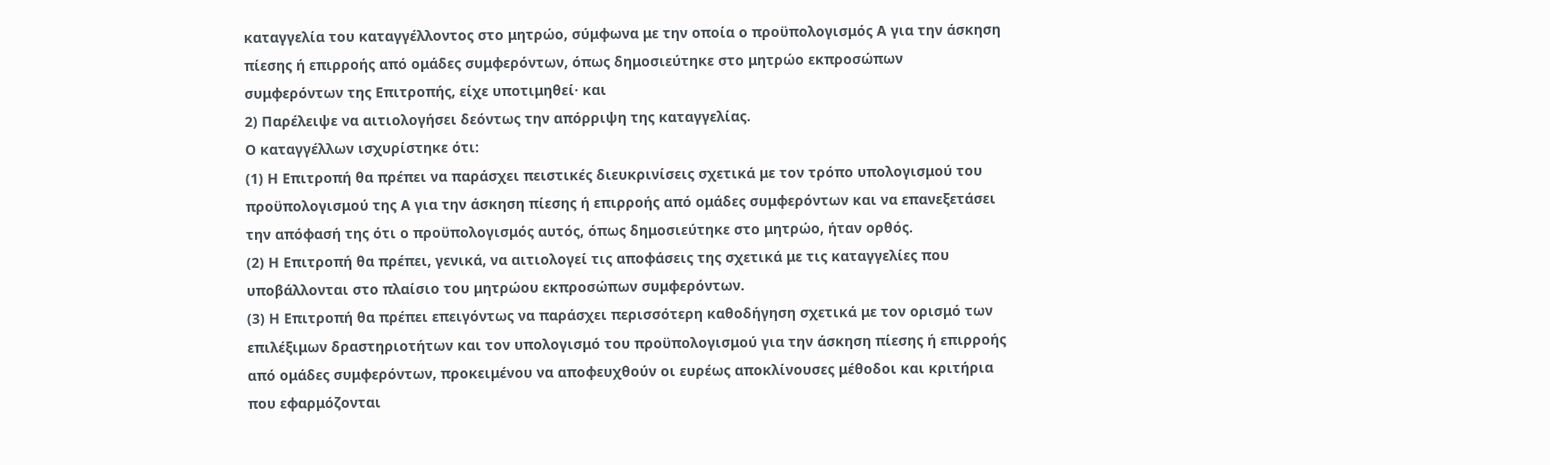καταγγελία του καταγγέλλοντος στο μητρώο, σύμφωνα με την οποία ο προϋπολογισμός Α για την άσκηση πίεσης ή επιρροής από ομάδες συμφερόντων, όπως δημοσιεύτηκε στο μητρώο εκπροσώπων συμφερόντων της Επιτροπής, είχε υποτιμηθεί· και
2) Παρέλειψε να αιτιολογήσει δεόντως την απόρριψη της καταγγελίας.
Ο καταγγέλλων ισχυρίστηκε ότι:
(1) Η Επιτροπή θα πρέπει να παράσχει πειστικές διευκρινίσεις σχετικά με τον τρόπο υπολογισμού του προϋπολογισμού της Α για την άσκηση πίεσης ή επιρροής από ομάδες συμφερόντων και να επανεξετάσει την απόφασή της ότι ο προϋπολογισμός αυτός, όπως δημοσιεύτηκε στο μητρώο, ήταν ορθός.
(2) Η Επιτροπή θα πρέπει, γενικά, να αιτιολογεί τις αποφάσεις της σχετικά με τις καταγγελίες που υποβάλλονται στο πλαίσιο του μητρώου εκπροσώπων συμφερόντων.
(3) Η Επιτροπή θα πρέπει επειγόντως να παράσχει περισσότερη καθοδήγηση σχετικά με τον ορισμό των επιλέξιμων δραστηριοτήτων και τον υπολογισμό του προϋπολογισμού για την άσκηση πίεσης ή επιρροής από ομάδες συμφερόντων, προκειμένου να αποφευχθούν οι ευρέως αποκλίνουσες μέθοδοι και κριτήρια που εφαρμόζονται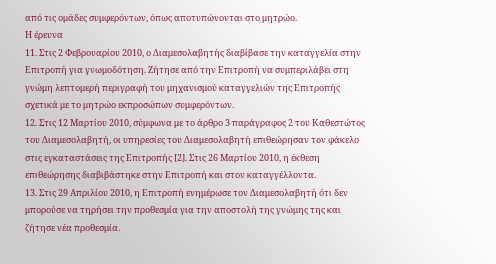από τις ομάδες συμφερόντων, όπως αποτυπώνονται στο μητρώο.
Η έρευνα
11. Στις 2 Φεβρουαρίου 2010, ο Διαμεσολαβητής διαβίβασε την καταγγελία στην Επιτροπή για γνωμοδότηση. Ζήτησε από την Επιτροπή να συμπεριλάβει στη γνώμη λεπτομερή περιγραφή του μηχανισμού καταγγελιών της Επιτροπής σχετικά με το μητρώο εκπροσώπων συμφερόντων.
12. Στις 12 Μαρτίου 2010, σύμφωνα με το άρθρο 3 παράγραφος 2 του Καθεστώτος του Διαμεσολαβητή, οι υπηρεσίες του Διαμεσολαβητή επιθεώρησαν τον φάκελο στις εγκαταστάσεις της Επιτροπής [2]. Στις 26 Μαρτίου 2010, η έκθεση επιθεώρησης διαβιβάστηκε στην Επιτροπή και στον καταγγέλλοντα.
13. Στις 29 Απριλίου 2010, η Επιτροπή ενημέρωσε τον Διαμεσολαβητή ότι δεν μπορούσε να τηρήσει την προθεσμία για την αποστολή της γνώμης της και ζήτησε νέα προθεσμία.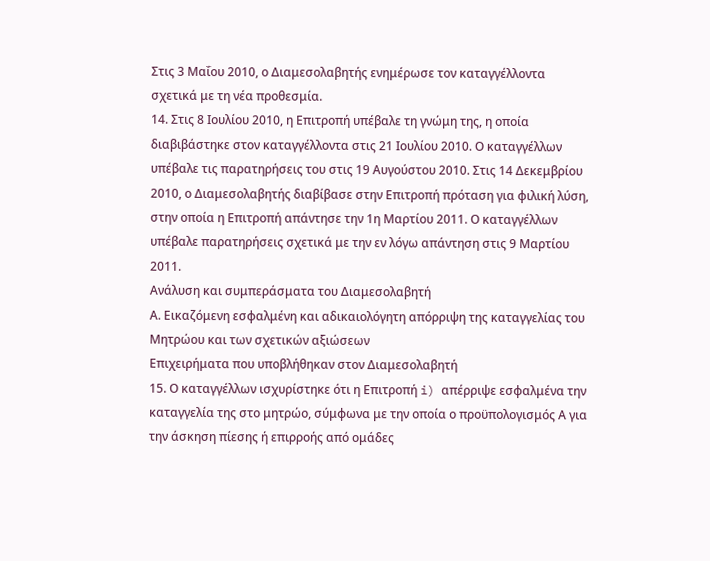Στις 3 Μαΐου 2010, ο Διαμεσολαβητής ενημέρωσε τον καταγγέλλοντα σχετικά με τη νέα προθεσμία.
14. Στις 8 Ιουλίου 2010, η Επιτροπή υπέβαλε τη γνώμη της, η οποία διαβιβάστηκε στον καταγγέλλοντα στις 21 Ιουλίου 2010. Ο καταγγέλλων υπέβαλε τις παρατηρήσεις του στις 19 Αυγούστου 2010. Στις 14 Δεκεμβρίου 2010, ο Διαμεσολαβητής διαβίβασε στην Επιτροπή πρόταση για φιλική λύση, στην οποία η Επιτροπή απάντησε την 1η Μαρτίου 2011. Ο καταγγέλλων υπέβαλε παρατηρήσεις σχετικά με την εν λόγω απάντηση στις 9 Μαρτίου 2011.
Ανάλυση και συμπεράσματα του Διαμεσολαβητή
Α. Εικαζόμενη εσφαλμένη και αδικαιολόγητη απόρριψη της καταγγελίας του Μητρώου και των σχετικών αξιώσεων
Επιχειρήματα που υποβλήθηκαν στον Διαμεσολαβητή
15. Ο καταγγέλλων ισχυρίστηκε ότι η Επιτροπή i) απέρριψε εσφαλμένα την καταγγελία της στο μητρώο, σύμφωνα με την οποία ο προϋπολογισμός Α για την άσκηση πίεσης ή επιρροής από ομάδες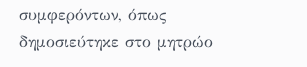συμφερόντων, όπως δημοσιεύτηκε στο μητρώο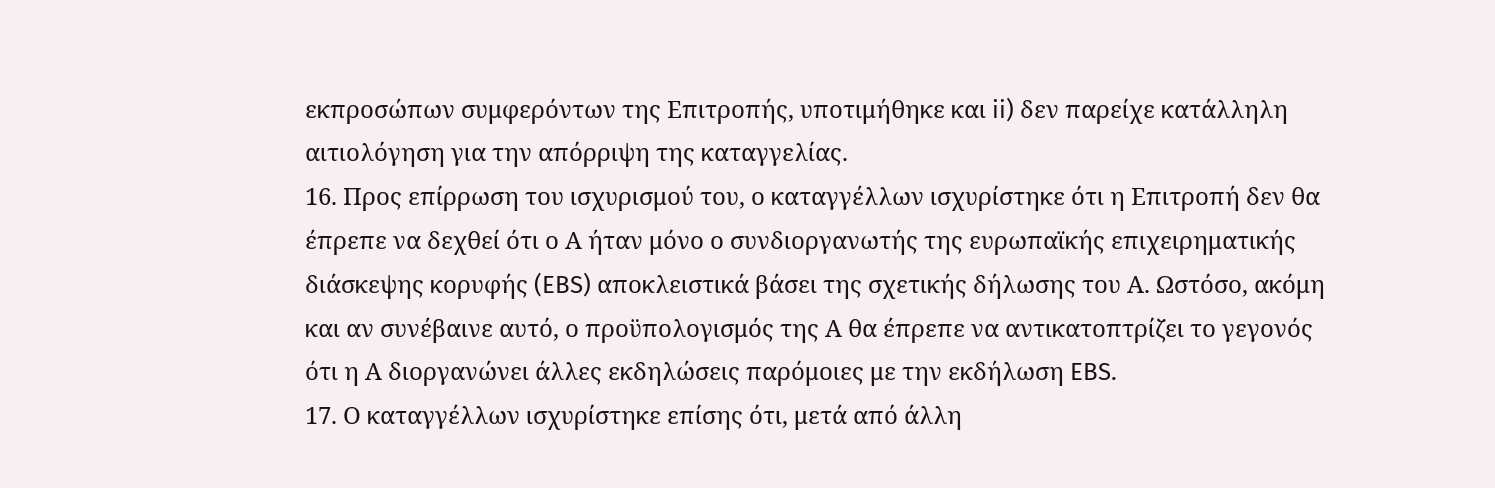εκπροσώπων συμφερόντων της Επιτροπής, υποτιμήθηκε και ii) δεν παρείχε κατάλληλη αιτιολόγηση για την απόρριψη της καταγγελίας.
16. Προς επίρρωση του ισχυρισμού του, ο καταγγέλλων ισχυρίστηκε ότι η Επιτροπή δεν θα έπρεπε να δεχθεί ότι ο Α ήταν μόνο ο συνδιοργανωτής της ευρωπαϊκής επιχειρηματικής διάσκεψης κορυφής (EBS) αποκλειστικά βάσει της σχετικής δήλωσης του Α. Ωστόσο, ακόμη και αν συνέβαινε αυτό, ο προϋπολογισμός της Α θα έπρεπε να αντικατοπτρίζει το γεγονός ότι η Α διοργανώνει άλλες εκδηλώσεις παρόμοιες με την εκδήλωση EBS.
17. Ο καταγγέλλων ισχυρίστηκε επίσης ότι, μετά από άλλη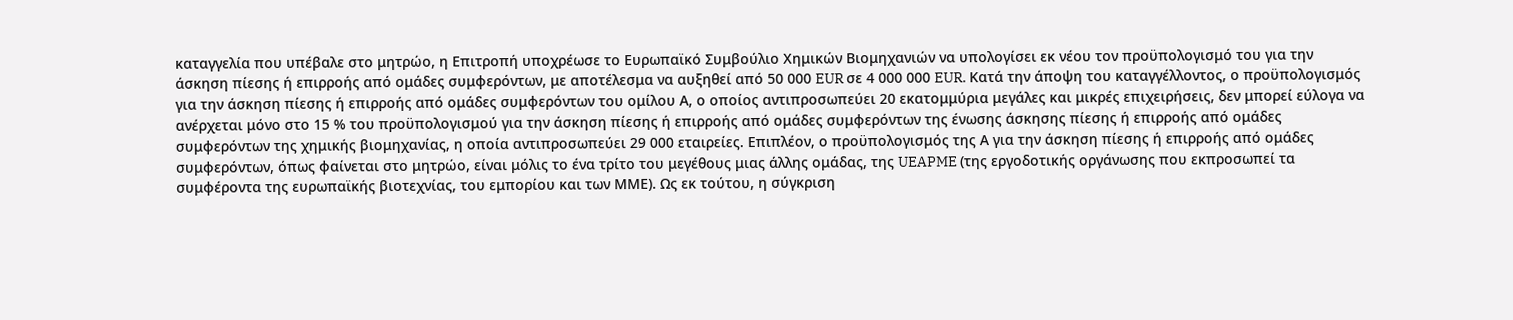καταγγελία που υπέβαλε στο μητρώο, η Επιτροπή υποχρέωσε το Ευρωπαϊκό Συμβούλιο Χημικών Βιομηχανιών να υπολογίσει εκ νέου τον προϋπολογισμό του για την άσκηση πίεσης ή επιρροής από ομάδες συμφερόντων, με αποτέλεσμα να αυξηθεί από 50 000 EUR σε 4 000 000 EUR. Κατά την άποψη του καταγγέλλοντος, ο προϋπολογισμός για την άσκηση πίεσης ή επιρροής από ομάδες συμφερόντων του ομίλου Α, ο οποίος αντιπροσωπεύει 20 εκατομμύρια μεγάλες και μικρές επιχειρήσεις, δεν μπορεί εύλογα να ανέρχεται μόνο στο 15 % του προϋπολογισμού για την άσκηση πίεσης ή επιρροής από ομάδες συμφερόντων της ένωσης άσκησης πίεσης ή επιρροής από ομάδες συμφερόντων της χημικής βιομηχανίας, η οποία αντιπροσωπεύει 29 000 εταιρείες. Επιπλέον, ο προϋπολογισμός της Α για την άσκηση πίεσης ή επιρροής από ομάδες συμφερόντων, όπως φαίνεται στο μητρώο, είναι μόλις το ένα τρίτο του μεγέθους μιας άλλης ομάδας, της UEAPME (της εργοδοτικής οργάνωσης που εκπροσωπεί τα συμφέροντα της ευρωπαϊκής βιοτεχνίας, του εμπορίου και των ΜΜΕ). Ως εκ τούτου, η σύγκριση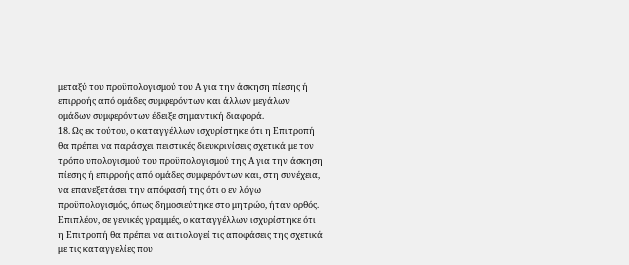μεταξύ του προϋπολογισμού του Α για την άσκηση πίεσης ή επιρροής από ομάδες συμφερόντων και άλλων μεγάλων ομάδων συμφερόντων έδειξε σημαντική διαφορά.
18. Ως εκ τούτου, ο καταγγέλλων ισχυρίστηκε ότι η Επιτροπή θα πρέπει να παράσχει πειστικές διευκρινίσεις σχετικά με τον τρόπο υπολογισμού του προϋπολογισμού της Α για την άσκηση πίεσης ή επιρροής από ομάδες συμφερόντων και, στη συνέχεια, να επανεξετάσει την απόφασή της ότι ο εν λόγω προϋπολογισμός, όπως δημοσιεύτηκε στο μητρώο, ήταν ορθός. Επιπλέον, σε γενικές γραμμές, ο καταγγέλλων ισχυρίστηκε ότι η Επιτροπή θα πρέπει να αιτιολογεί τις αποφάσεις της σχετικά με τις καταγγελίες που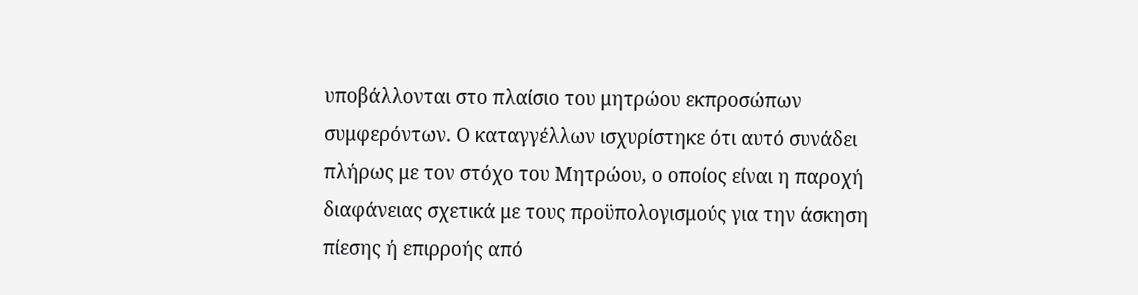υποβάλλονται στο πλαίσιο του μητρώου εκπροσώπων συμφερόντων. Ο καταγγέλλων ισχυρίστηκε ότι αυτό συνάδει πλήρως με τον στόχο του Μητρώου, ο οποίος είναι η παροχή διαφάνειας σχετικά με τους προϋπολογισμούς για την άσκηση πίεσης ή επιρροής από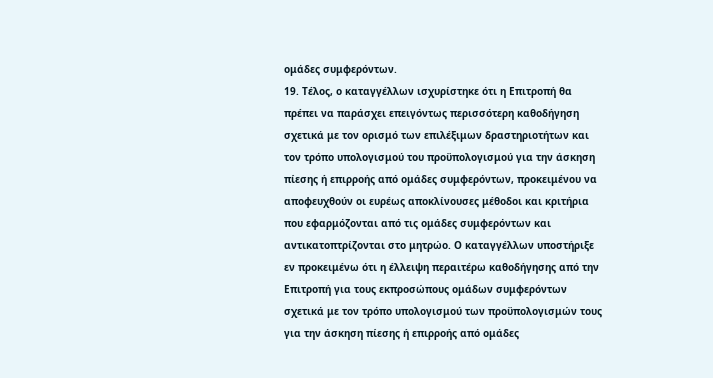ομάδες συμφερόντων.
19. Τέλος, ο καταγγέλλων ισχυρίστηκε ότι η Επιτροπή θα πρέπει να παράσχει επειγόντως περισσότερη καθοδήγηση σχετικά με τον ορισμό των επιλέξιμων δραστηριοτήτων και τον τρόπο υπολογισμού του προϋπολογισμού για την άσκηση πίεσης ή επιρροής από ομάδες συμφερόντων, προκειμένου να αποφευχθούν οι ευρέως αποκλίνουσες μέθοδοι και κριτήρια που εφαρμόζονται από τις ομάδες συμφερόντων και αντικατοπτρίζονται στο μητρώο. Ο καταγγέλλων υποστήριξε εν προκειμένω ότι η έλλειψη περαιτέρω καθοδήγησης από την Επιτροπή για τους εκπροσώπους ομάδων συμφερόντων σχετικά με τον τρόπο υπολογισμού των προϋπολογισμών τους για την άσκηση πίεσης ή επιρροής από ομάδες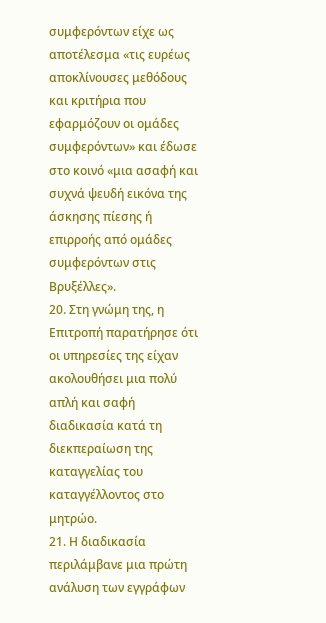συμφερόντων είχε ως αποτέλεσμα «τις ευρέως αποκλίνουσες μεθόδους και κριτήρια που εφαρμόζουν οι ομάδες συμφερόντων» και έδωσε στο κοινό «μια ασαφή και συχνά ψευδή εικόνα της άσκησης πίεσης ή επιρροής από ομάδες συμφερόντων στις Βρυξέλλες».
20. Στη γνώμη της, η Επιτροπή παρατήρησε ότι οι υπηρεσίες της είχαν ακολουθήσει μια πολύ απλή και σαφή διαδικασία κατά τη διεκπεραίωση της καταγγελίας του καταγγέλλοντος στο μητρώο.
21. Η διαδικασία περιλάμβανε μια πρώτη ανάλυση των εγγράφων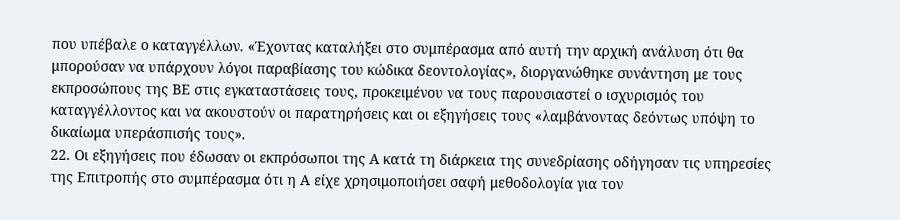που υπέβαλε ο καταγγέλλων. «Έχοντας καταλήξει στο συμπέρασμα από αυτή την αρχική ανάλυση ότι θα μπορούσαν να υπάρχουν λόγοι παραβίασης του κώδικα δεοντολογίας», διοργανώθηκε συνάντηση με τους εκπροσώπους της ΒΕ στις εγκαταστάσεις τους, προκειμένου να τους παρουσιαστεί ο ισχυρισμός του καταγγέλλοντος και να ακουστούν οι παρατηρήσεις και οι εξηγήσεις τους «λαμβάνοντας δεόντως υπόψη το δικαίωμα υπεράσπισής τους».
22. Οι εξηγήσεις που έδωσαν οι εκπρόσωποι της Α κατά τη διάρκεια της συνεδρίασης οδήγησαν τις υπηρεσίες της Επιτροπής στο συμπέρασμα ότι η Α είχε χρησιμοποιήσει σαφή μεθοδολογία για τον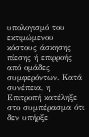υπολογισμό του εκτιμώμενου κόστους άσκησης πίεσης ή επιρροής από ομάδες συμφερόντων. Κατά συνέπεια, η Επιτροπή κατέληξε στο συμπέρασμα ότι δεν υπήρξε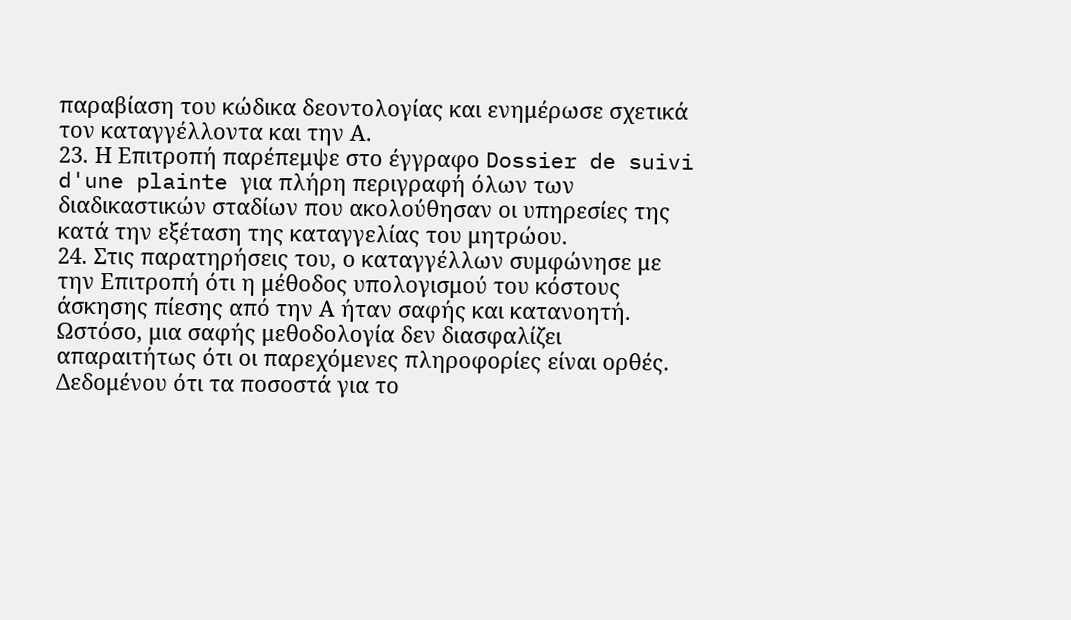παραβίαση του κώδικα δεοντολογίας και ενημέρωσε σχετικά τον καταγγέλλοντα και την Α.
23. Η Επιτροπή παρέπεμψε στο έγγραφο Dossier de suivi d'une plainte για πλήρη περιγραφή όλων των διαδικαστικών σταδίων που ακολούθησαν οι υπηρεσίες της κατά την εξέταση της καταγγελίας του μητρώου.
24. Στις παρατηρήσεις του, ο καταγγέλλων συμφώνησε με την Επιτροπή ότι η μέθοδος υπολογισμού του κόστους άσκησης πίεσης από την Α ήταν σαφής και κατανοητή. Ωστόσο, μια σαφής μεθοδολογία δεν διασφαλίζει απαραιτήτως ότι οι παρεχόμενες πληροφορίες είναι ορθές. Δεδομένου ότι τα ποσοστά για το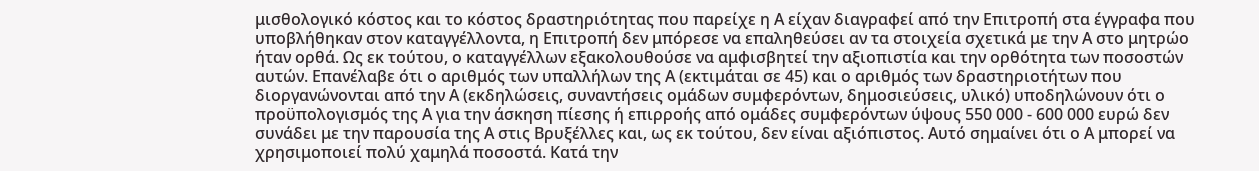μισθολογικό κόστος και το κόστος δραστηριότητας που παρείχε η Α είχαν διαγραφεί από την Επιτροπή στα έγγραφα που υποβλήθηκαν στον καταγγέλλοντα, η Επιτροπή δεν μπόρεσε να επαληθεύσει αν τα στοιχεία σχετικά με την Α στο μητρώο ήταν ορθά. Ως εκ τούτου, ο καταγγέλλων εξακολουθούσε να αμφισβητεί την αξιοπιστία και την ορθότητα των ποσοστών αυτών. Επανέλαβε ότι ο αριθμός των υπαλλήλων της Α (εκτιμάται σε 45) και ο αριθμός των δραστηριοτήτων που διοργανώνονται από την Α (εκδηλώσεις, συναντήσεις ομάδων συμφερόντων, δημοσιεύσεις, υλικό) υποδηλώνουν ότι ο προϋπολογισμός της Α για την άσκηση πίεσης ή επιρροής από ομάδες συμφερόντων ύψους 550 000 - 600 000 ευρώ δεν συνάδει με την παρουσία της Α στις Βρυξέλλες και, ως εκ τούτου, δεν είναι αξιόπιστος. Αυτό σημαίνει ότι ο Α μπορεί να χρησιμοποιεί πολύ χαμηλά ποσοστά. Κατά την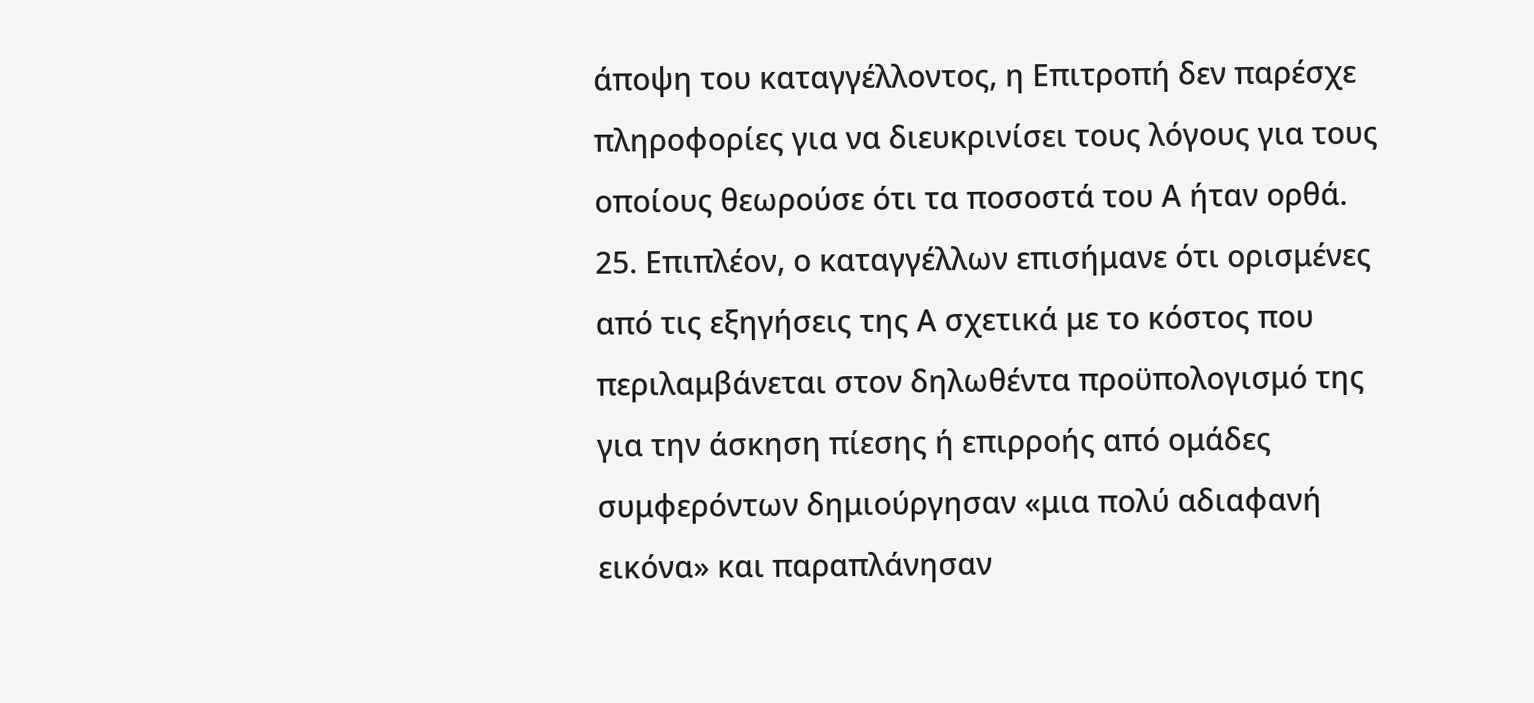άποψη του καταγγέλλοντος, η Επιτροπή δεν παρέσχε πληροφορίες για να διευκρινίσει τους λόγους για τους οποίους θεωρούσε ότι τα ποσοστά του Α ήταν ορθά.
25. Επιπλέον, ο καταγγέλλων επισήμανε ότι ορισμένες από τις εξηγήσεις της Α σχετικά με το κόστος που περιλαμβάνεται στον δηλωθέντα προϋπολογισμό της για την άσκηση πίεσης ή επιρροής από ομάδες συμφερόντων δημιούργησαν «μια πολύ αδιαφανή εικόνα» και παραπλάνησαν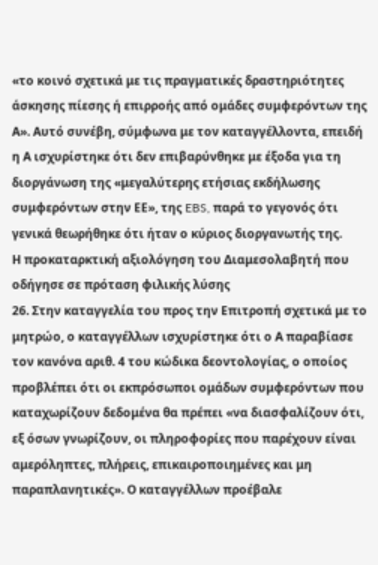«το κοινό σχετικά με τις πραγματικές δραστηριότητες άσκησης πίεσης ή επιρροής από ομάδες συμφερόντων της Α». Αυτό συνέβη, σύμφωνα με τον καταγγέλλοντα, επειδή η Α ισχυρίστηκε ότι δεν επιβαρύνθηκε με έξοδα για τη διοργάνωση της «μεγαλύτερης ετήσιας εκδήλωσης συμφερόντων στην ΕΕ», της EBS, παρά το γεγονός ότι γενικά θεωρήθηκε ότι ήταν ο κύριος διοργανωτής της.
Η προκαταρκτική αξιολόγηση του Διαμεσολαβητή που οδήγησε σε πρόταση φιλικής λύσης
26. Στην καταγγελία του προς την Επιτροπή σχετικά με το μητρώο, ο καταγγέλλων ισχυρίστηκε ότι ο Α παραβίασε τον κανόνα αριθ. 4 του κώδικα δεοντολογίας, ο οποίος προβλέπει ότι οι εκπρόσωποι ομάδων συμφερόντων που καταχωρίζουν δεδομένα θα πρέπει «να διασφαλίζουν ότι, εξ όσων γνωρίζουν, οι πληροφορίες που παρέχουν είναι αμερόληπτες, πλήρεις, επικαιροποιημένες και μη παραπλανητικές». Ο καταγγέλλων προέβαλε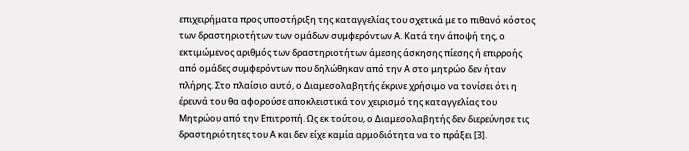επιχειρήματα προς υποστήριξη της καταγγελίας του σχετικά με το πιθανό κόστος των δραστηριοτήτων των ομάδων συμφερόντων Α. Κατά την άποψή της, ο εκτιμώμενος αριθμός των δραστηριοτήτων άμεσης άσκησης πίεσης ή επιρροής από ομάδες συμφερόντων που δηλώθηκαν από την Α στο μητρώο δεν ήταν πλήρης. Στο πλαίσιο αυτό, ο Διαμεσολαβητής έκρινε χρήσιμο να τονίσει ότι η έρευνά του θα αφορούσε αποκλειστικά τον χειρισμό της καταγγελίας του Μητρώου από την Επιτροπή. Ως εκ τούτου, ο Διαμεσολαβητής δεν διερεύνησε τις δραστηριότητες του Α και δεν είχε καμία αρμοδιότητα να το πράξει [3].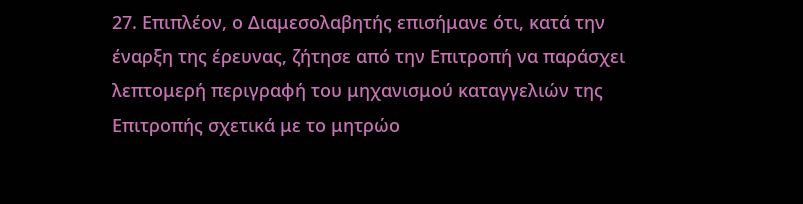27. Επιπλέον, ο Διαμεσολαβητής επισήμανε ότι, κατά την έναρξη της έρευνας, ζήτησε από την Επιτροπή να παράσχει λεπτομερή περιγραφή του μηχανισμού καταγγελιών της Επιτροπής σχετικά με το μητρώο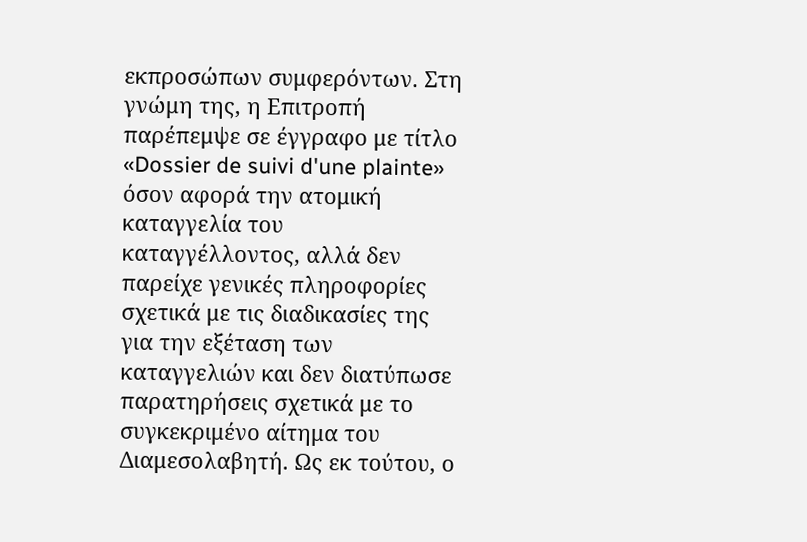εκπροσώπων συμφερόντων. Στη γνώμη της, η Επιτροπή παρέπεμψε σε έγγραφο με τίτλο «Dossier de suivi d'une plainte» όσον αφορά την ατομική καταγγελία του καταγγέλλοντος, αλλά δεν παρείχε γενικές πληροφορίες σχετικά με τις διαδικασίες της για την εξέταση των καταγγελιών και δεν διατύπωσε παρατηρήσεις σχετικά με το συγκεκριμένο αίτημα του Διαμεσολαβητή. Ως εκ τούτου, ο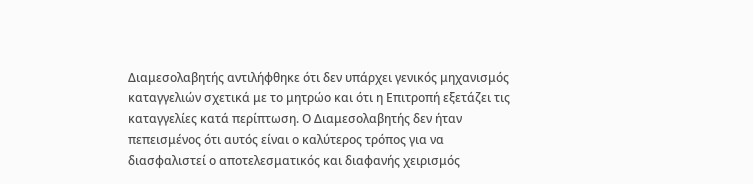Διαμεσολαβητής αντιλήφθηκε ότι δεν υπάρχει γενικός μηχανισμός καταγγελιών σχετικά με το μητρώο και ότι η Επιτροπή εξετάζει τις καταγγελίες κατά περίπτωση. Ο Διαμεσολαβητής δεν ήταν πεπεισμένος ότι αυτός είναι ο καλύτερος τρόπος για να διασφαλιστεί ο αποτελεσματικός και διαφανής χειρισμός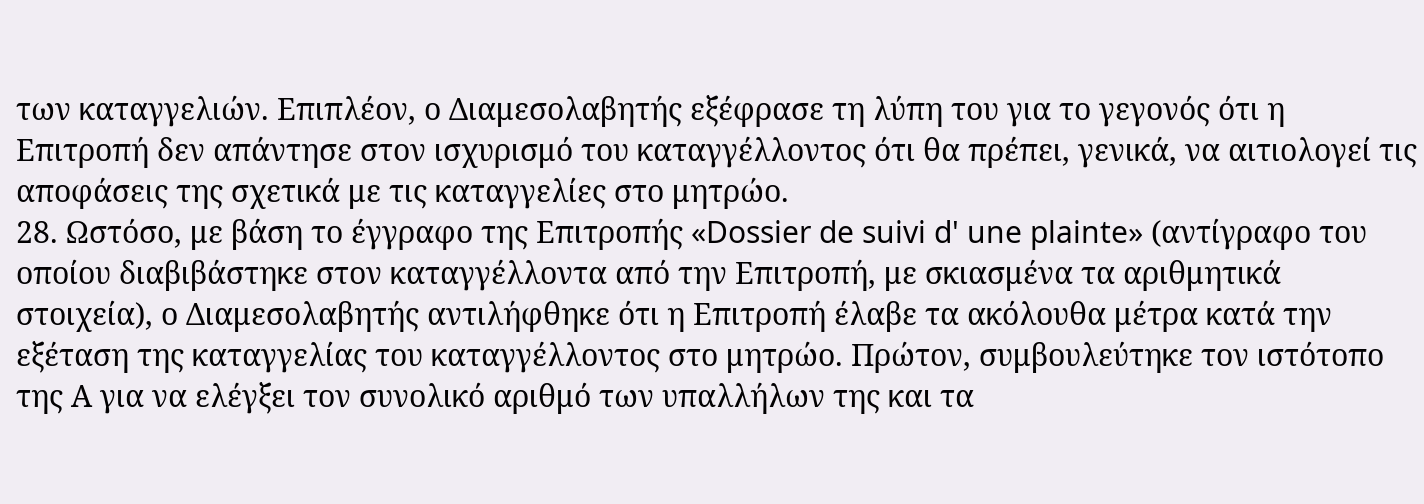των καταγγελιών. Επιπλέον, ο Διαμεσολαβητής εξέφρασε τη λύπη του για το γεγονός ότι η Επιτροπή δεν απάντησε στον ισχυρισμό του καταγγέλλοντος ότι θα πρέπει, γενικά, να αιτιολογεί τις αποφάσεις της σχετικά με τις καταγγελίες στο μητρώο.
28. Ωστόσο, με βάση το έγγραφο της Επιτροπής «Dossier de suivi d' une plainte» (αντίγραφο του οποίου διαβιβάστηκε στον καταγγέλλοντα από την Επιτροπή, με σκιασμένα τα αριθμητικά στοιχεία), ο Διαμεσολαβητής αντιλήφθηκε ότι η Επιτροπή έλαβε τα ακόλουθα μέτρα κατά την εξέταση της καταγγελίας του καταγγέλλοντος στο μητρώο. Πρώτον, συμβουλεύτηκε τον ιστότοπο της Α για να ελέγξει τον συνολικό αριθμό των υπαλλήλων της και τα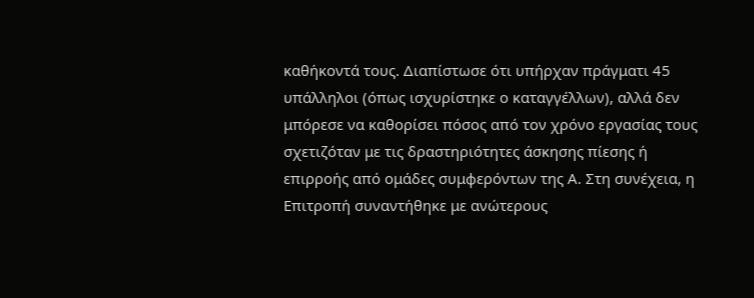καθήκοντά τους. Διαπίστωσε ότι υπήρχαν πράγματι 45 υπάλληλοι (όπως ισχυρίστηκε ο καταγγέλλων), αλλά δεν μπόρεσε να καθορίσει πόσος από τον χρόνο εργασίας τους σχετιζόταν με τις δραστηριότητες άσκησης πίεσης ή επιρροής από ομάδες συμφερόντων της Α. Στη συνέχεια, η Επιτροπή συναντήθηκε με ανώτερους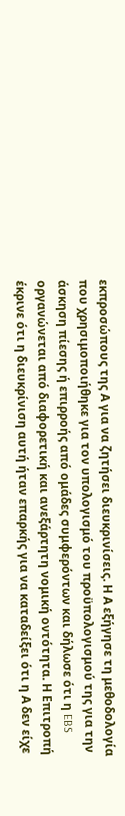εκπροσώπους της Α για να ζητήσει διευκρινίσεις. Η Α εξήγησε τη μεθοδολογία που χρησιμοποιήθηκε για τον υπολογισμό του προϋπολογισμού της για την άσκηση πίεσης ή επιρροής από ομάδες συμφερόντων και δήλωσε ότι η EBS οργανώνεται από διαφορετική και ανεξάρτητη νομική οντότητα. Η Επιτροπή έκρινε ότι η διευκρίνιση αυτή ήταν επαρκής για να καταδείξει ότι η Α δεν είχε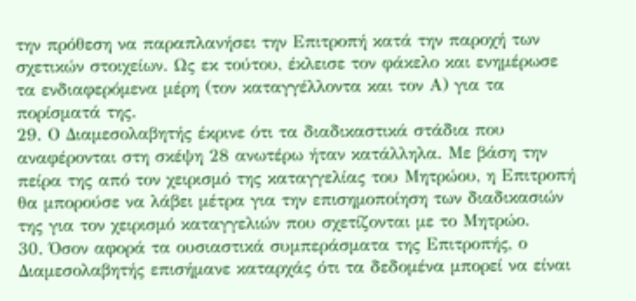την πρόθεση να παραπλανήσει την Επιτροπή κατά την παροχή των σχετικών στοιχείων. Ως εκ τούτου, έκλεισε τον φάκελο και ενημέρωσε τα ενδιαφερόμενα μέρη (τον καταγγέλλοντα και τον Α) για τα πορίσματά της.
29. Ο Διαμεσολαβητής έκρινε ότι τα διαδικαστικά στάδια που αναφέρονται στη σκέψη 28 ανωτέρω ήταν κατάλληλα. Με βάση την πείρα της από τον χειρισμό της καταγγελίας του Μητρώου, η Επιτροπή θα μπορούσε να λάβει μέτρα για την επισημοποίηση των διαδικασιών της για τον χειρισμό καταγγελιών που σχετίζονται με το Μητρώο.
30. Όσον αφορά τα ουσιαστικά συμπεράσματα της Επιτροπής, ο Διαμεσολαβητής επισήμανε καταρχάς ότι τα δεδομένα μπορεί να είναι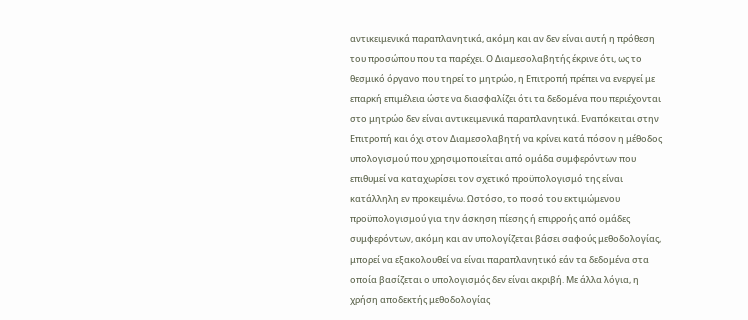αντικειμενικά παραπλανητικά, ακόμη και αν δεν είναι αυτή η πρόθεση του προσώπου που τα παρέχει. Ο Διαμεσολαβητής έκρινε ότι, ως το θεσμικό όργανο που τηρεί το μητρώο, η Επιτροπή πρέπει να ενεργεί με επαρκή επιμέλεια ώστε να διασφαλίζει ότι τα δεδομένα που περιέχονται στο μητρώο δεν είναι αντικειμενικά παραπλανητικά. Εναπόκειται στην Επιτροπή και όχι στον Διαμεσολαβητή να κρίνει κατά πόσον η μέθοδος υπολογισμού που χρησιμοποιείται από ομάδα συμφερόντων που επιθυμεί να καταχωρίσει τον σχετικό προϋπολογισμό της είναι κατάλληλη εν προκειμένω. Ωστόσο, το ποσό του εκτιμώμενου προϋπολογισμού για την άσκηση πίεσης ή επιρροής από ομάδες συμφερόντων, ακόμη και αν υπολογίζεται βάσει σαφούς μεθοδολογίας, μπορεί να εξακολουθεί να είναι παραπλανητικό εάν τα δεδομένα στα οποία βασίζεται ο υπολογισμός δεν είναι ακριβή. Με άλλα λόγια, η χρήση αποδεκτής μεθοδολογίας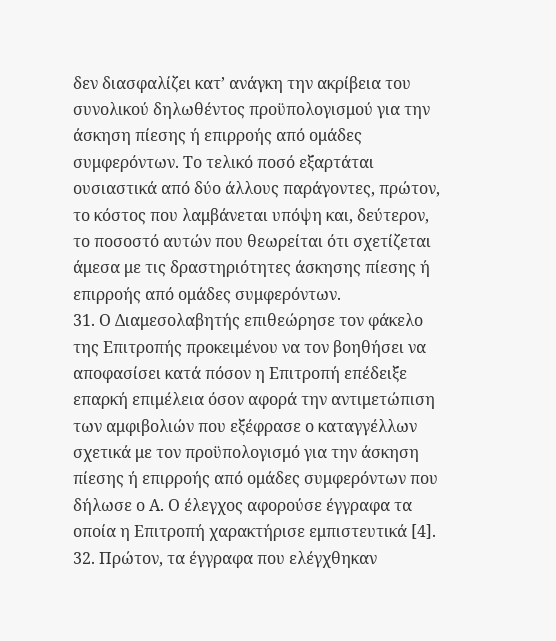δεν διασφαλίζει κατ’ ανάγκη την ακρίβεια του συνολικού δηλωθέντος προϋπολογισμού για την άσκηση πίεσης ή επιρροής από ομάδες συμφερόντων. Το τελικό ποσό εξαρτάται ουσιαστικά από δύο άλλους παράγοντες, πρώτον, το κόστος που λαμβάνεται υπόψη και, δεύτερον, το ποσοστό αυτών που θεωρείται ότι σχετίζεται άμεσα με τις δραστηριότητες άσκησης πίεσης ή επιρροής από ομάδες συμφερόντων.
31. Ο Διαμεσολαβητής επιθεώρησε τον φάκελο της Επιτροπής προκειμένου να τον βοηθήσει να αποφασίσει κατά πόσον η Επιτροπή επέδειξε επαρκή επιμέλεια όσον αφορά την αντιμετώπιση των αμφιβολιών που εξέφρασε ο καταγγέλλων σχετικά με τον προϋπολογισμό για την άσκηση πίεσης ή επιρροής από ομάδες συμφερόντων που δήλωσε ο Α. Ο έλεγχος αφορούσε έγγραφα τα οποία η Επιτροπή χαρακτήρισε εμπιστευτικά [4].
32. Πρώτον, τα έγγραφα που ελέγχθηκαν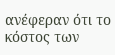ανέφεραν ότι το κόστος των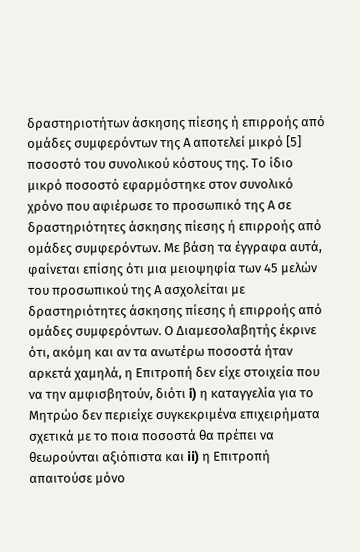δραστηριοτήτων άσκησης πίεσης ή επιρροής από ομάδες συμφερόντων της Α αποτελεί μικρό [5] ποσοστό του συνολικού κόστους της. Το ίδιο μικρό ποσοστό εφαρμόστηκε στον συνολικό χρόνο που αφιέρωσε το προσωπικό της Α σε δραστηριότητες άσκησης πίεσης ή επιρροής από ομάδες συμφερόντων. Με βάση τα έγγραφα αυτά, φαίνεται επίσης ότι μια μειοψηφία των 45 μελών του προσωπικού της Α ασχολείται με δραστηριότητες άσκησης πίεσης ή επιρροής από ομάδες συμφερόντων. Ο Διαμεσολαβητής έκρινε ότι, ακόμη και αν τα ανωτέρω ποσοστά ήταν αρκετά χαμηλά, η Επιτροπή δεν είχε στοιχεία που να την αμφισβητούν, διότι i) η καταγγελία για το Μητρώο δεν περιείχε συγκεκριμένα επιχειρήματα σχετικά με το ποια ποσοστά θα πρέπει να θεωρούνται αξιόπιστα και ii) η Επιτροπή απαιτούσε μόνο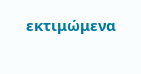εκτιμώμενα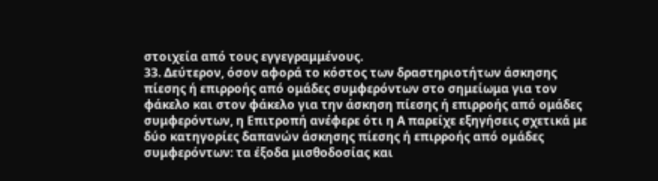στοιχεία από τους εγγεγραμμένους.
33. Δεύτερον, όσον αφορά το κόστος των δραστηριοτήτων άσκησης πίεσης ή επιρροής από ομάδες συμφερόντων στο σημείωμα για τον φάκελο και στον φάκελο για την άσκηση πίεσης ή επιρροής από ομάδες συμφερόντων, η Επιτροπή ανέφερε ότι η Α παρείχε εξηγήσεις σχετικά με δύο κατηγορίες δαπανών άσκησης πίεσης ή επιρροής από ομάδες συμφερόντων: τα έξοδα μισθοδοσίας και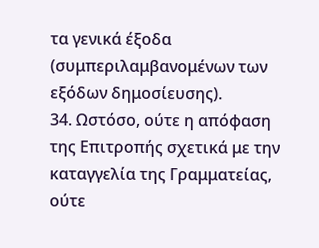τα γενικά έξοδα (συμπεριλαμβανομένων των εξόδων δημοσίευσης).
34. Ωστόσο, ούτε η απόφαση της Επιτροπής σχετικά με την καταγγελία της Γραμματείας, ούτε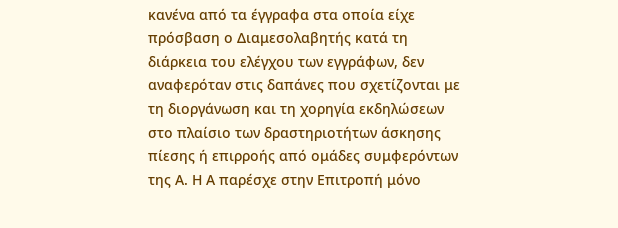κανένα από τα έγγραφα στα οποία είχε πρόσβαση ο Διαμεσολαβητής κατά τη διάρκεια του ελέγχου των εγγράφων, δεν αναφερόταν στις δαπάνες που σχετίζονται με τη διοργάνωση και τη χορηγία εκδηλώσεων στο πλαίσιο των δραστηριοτήτων άσκησης πίεσης ή επιρροής από ομάδες συμφερόντων της Α. Η Α παρέσχε στην Επιτροπή μόνο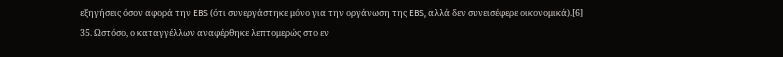εξηγήσεις όσον αφορά την EBS (ότι συνεργάστηκε μόνο για την οργάνωση της EBS, αλλά δεν συνεισέφερε οικονομικά).[6]
35. Ωστόσο, ο καταγγέλλων αναφέρθηκε λεπτομερώς στο εν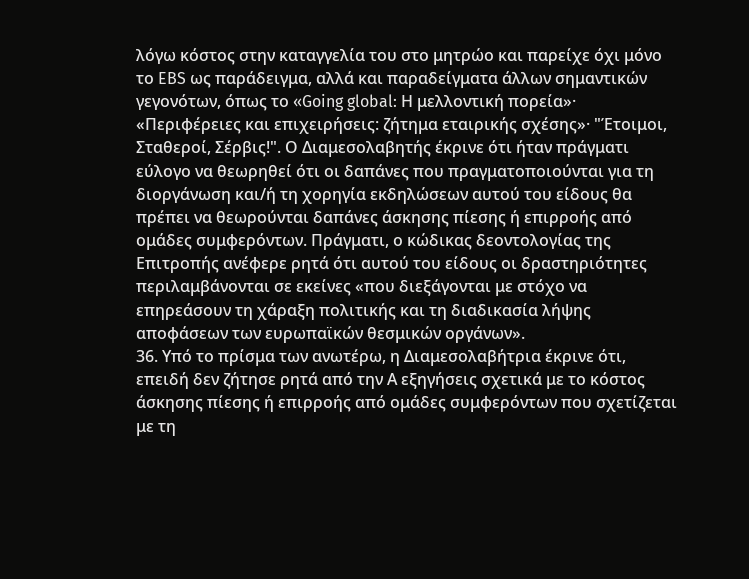λόγω κόστος στην καταγγελία του στο μητρώο και παρείχε όχι μόνο το EBS ως παράδειγμα, αλλά και παραδείγματα άλλων σημαντικών γεγονότων, όπως το «Going global: Η μελλοντική πορεία»· «Περιφέρειες και επιχειρήσεις: ζήτημα εταιρικής σχέσης»· "Έτοιμοι, Σταθεροί, Σέρβις!". Ο Διαμεσολαβητής έκρινε ότι ήταν πράγματι εύλογο να θεωρηθεί ότι οι δαπάνες που πραγματοποιούνται για τη διοργάνωση και/ή τη χορηγία εκδηλώσεων αυτού του είδους θα πρέπει να θεωρούνται δαπάνες άσκησης πίεσης ή επιρροής από ομάδες συμφερόντων. Πράγματι, ο κώδικας δεοντολογίας της Επιτροπής ανέφερε ρητά ότι αυτού του είδους οι δραστηριότητες περιλαμβάνονται σε εκείνες «που διεξάγονται με στόχο να επηρεάσουν τη χάραξη πολιτικής και τη διαδικασία λήψης αποφάσεων των ευρωπαϊκών θεσμικών οργάνων».
36. Υπό το πρίσμα των ανωτέρω, η Διαμεσολαβήτρια έκρινε ότι, επειδή δεν ζήτησε ρητά από την Α εξηγήσεις σχετικά με το κόστος άσκησης πίεσης ή επιρροής από ομάδες συμφερόντων που σχετίζεται με τη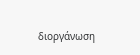διοργάνωση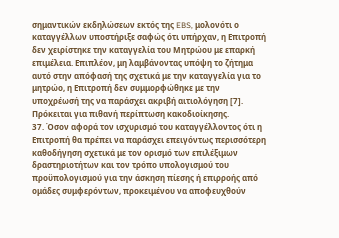σημαντικών εκδηλώσεων εκτός της EBS, μολονότι ο καταγγέλλων υποστήριξε σαφώς ότι υπήρχαν, η Επιτροπή δεν χειρίστηκε την καταγγελία του Μητρώου με επαρκή επιμέλεια. Επιπλέον, μη λαμβάνοντας υπόψη το ζήτημα αυτό στην απόφασή της σχετικά με την καταγγελία για το μητρώο, η Επιτροπή δεν συμμορφώθηκε με την υποχρέωσή της να παράσχει ακριβή αιτιολόγηση [7]. Πρόκειται για πιθανή περίπτωση κακοδιοίκησης.
37. Όσον αφορά τον ισχυρισμό του καταγγέλλοντος ότι η Επιτροπή θα πρέπει να παράσχει επειγόντως περισσότερη καθοδήγηση σχετικά με τον ορισμό των επιλέξιμων δραστηριοτήτων και τον τρόπο υπολογισμού του προϋπολογισμού για την άσκηση πίεσης ή επιρροής από ομάδες συμφερόντων, προκειμένου να αποφευχθούν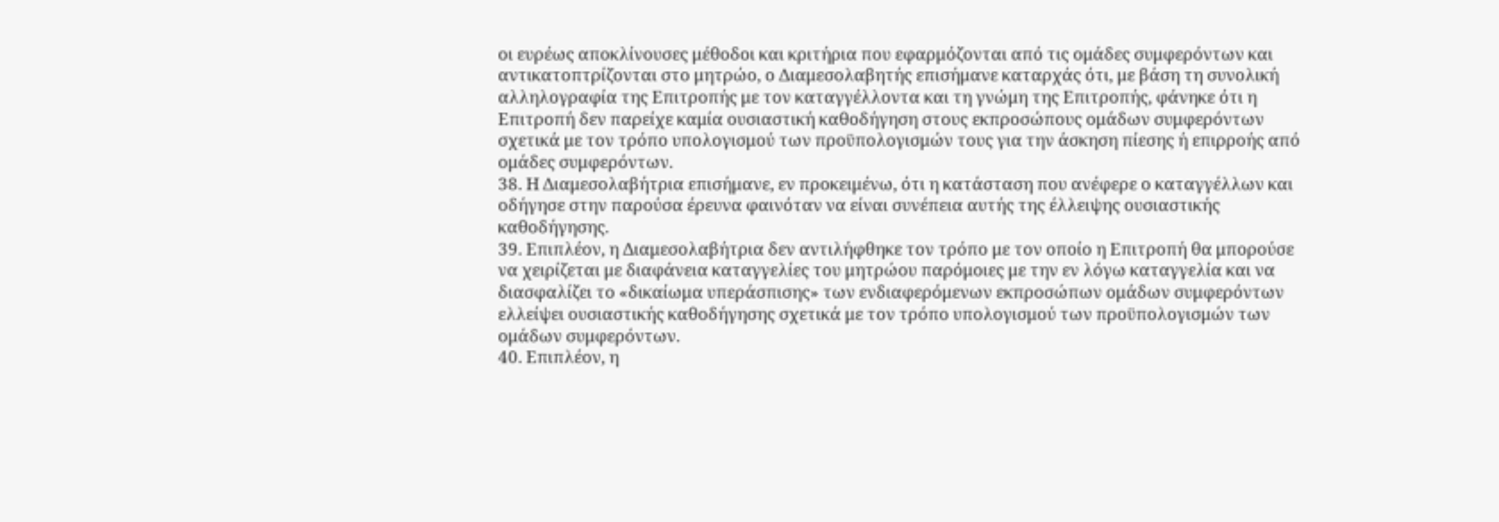οι ευρέως αποκλίνουσες μέθοδοι και κριτήρια που εφαρμόζονται από τις ομάδες συμφερόντων και αντικατοπτρίζονται στο μητρώο, ο Διαμεσολαβητής επισήμανε καταρχάς ότι, με βάση τη συνολική αλληλογραφία της Επιτροπής με τον καταγγέλλοντα και τη γνώμη της Επιτροπής, φάνηκε ότι η Επιτροπή δεν παρείχε καμία ουσιαστική καθοδήγηση στους εκπροσώπους ομάδων συμφερόντων σχετικά με τον τρόπο υπολογισμού των προϋπολογισμών τους για την άσκηση πίεσης ή επιρροής από ομάδες συμφερόντων.
38. Η Διαμεσολαβήτρια επισήμανε, εν προκειμένω, ότι η κατάσταση που ανέφερε ο καταγγέλλων και οδήγησε στην παρούσα έρευνα φαινόταν να είναι συνέπεια αυτής της έλλειψης ουσιαστικής καθοδήγησης.
39. Επιπλέον, η Διαμεσολαβήτρια δεν αντιλήφθηκε τον τρόπο με τον οποίο η Επιτροπή θα μπορούσε να χειρίζεται με διαφάνεια καταγγελίες του μητρώου παρόμοιες με την εν λόγω καταγγελία και να διασφαλίζει το «δικαίωμα υπεράσπισης» των ενδιαφερόμενων εκπροσώπων ομάδων συμφερόντων ελλείψει ουσιαστικής καθοδήγησης σχετικά με τον τρόπο υπολογισμού των προϋπολογισμών των ομάδων συμφερόντων.
40. Επιπλέον, η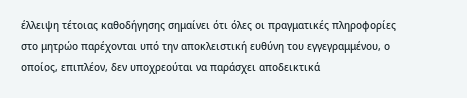έλλειψη τέτοιας καθοδήγησης σημαίνει ότι όλες οι πραγματικές πληροφορίες στο μητρώο παρέχονται υπό την αποκλειστική ευθύνη του εγγεγραμμένου, ο οποίος, επιπλέον, δεν υποχρεούται να παράσχει αποδεικτικά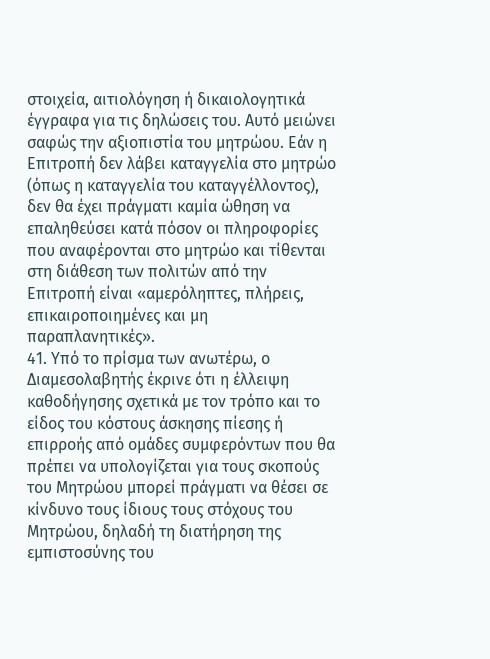στοιχεία, αιτιολόγηση ή δικαιολογητικά έγγραφα για τις δηλώσεις του. Αυτό μειώνει σαφώς την αξιοπιστία του μητρώου. Εάν η Επιτροπή δεν λάβει καταγγελία στο μητρώο (όπως η καταγγελία του καταγγέλλοντος), δεν θα έχει πράγματι καμία ώθηση να επαληθεύσει κατά πόσον οι πληροφορίες που αναφέρονται στο μητρώο και τίθενται στη διάθεση των πολιτών από την Επιτροπή είναι «αμερόληπτες, πλήρεις, επικαιροποιημένες και μη παραπλανητικές».
41. Υπό το πρίσμα των ανωτέρω, ο Διαμεσολαβητής έκρινε ότι η έλλειψη καθοδήγησης σχετικά με τον τρόπο και το είδος του κόστους άσκησης πίεσης ή επιρροής από ομάδες συμφερόντων που θα πρέπει να υπολογίζεται για τους σκοπούς του Μητρώου μπορεί πράγματι να θέσει σε κίνδυνο τους ίδιους τους στόχους του Μητρώου, δηλαδή τη διατήρηση της εμπιστοσύνης του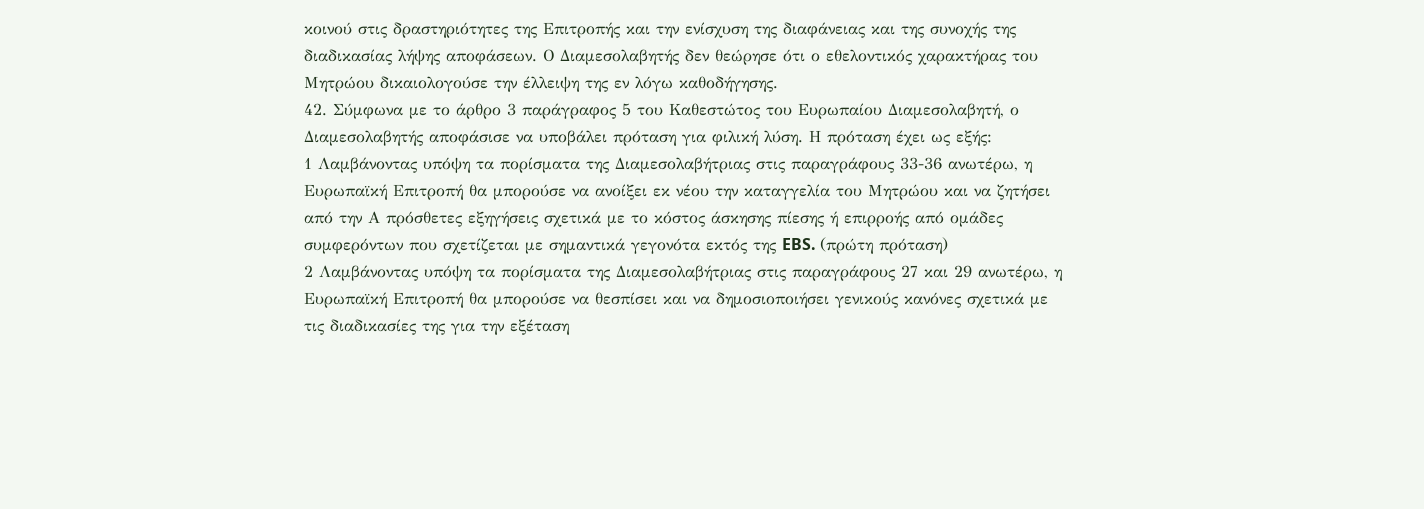κοινού στις δραστηριότητες της Επιτροπής και την ενίσχυση της διαφάνειας και της συνοχής της διαδικασίας λήψης αποφάσεων. Ο Διαμεσολαβητής δεν θεώρησε ότι ο εθελοντικός χαρακτήρας του Μητρώου δικαιολογούσε την έλλειψη της εν λόγω καθοδήγησης.
42. Σύμφωνα με το άρθρο 3 παράγραφος 5 του Καθεστώτος του Ευρωπαίου Διαμεσολαβητή, ο Διαμεσολαβητής αποφάσισε να υποβάλει πρόταση για φιλική λύση. Η πρόταση έχει ως εξής:
1 Λαμβάνοντας υπόψη τα πορίσματα της Διαμεσολαβήτριας στις παραγράφους 33-36 ανωτέρω, η Ευρωπαϊκή Επιτροπή θα μπορούσε να ανοίξει εκ νέου την καταγγελία του Μητρώου και να ζητήσει από την Α πρόσθετες εξηγήσεις σχετικά με το κόστος άσκησης πίεσης ή επιρροής από ομάδες συμφερόντων που σχετίζεται με σημαντικά γεγονότα εκτός της EBS. (πρώτη πρόταση)
2 Λαμβάνοντας υπόψη τα πορίσματα της Διαμεσολαβήτριας στις παραγράφους 27 και 29 ανωτέρω, η Ευρωπαϊκή Επιτροπή θα μπορούσε να θεσπίσει και να δημοσιοποιήσει γενικούς κανόνες σχετικά με τις διαδικασίες της για την εξέταση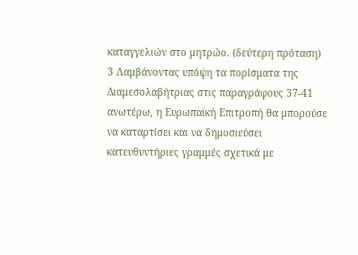καταγγελιών στο μητρώο. (δεύτερη πρόταση)
3 Λαμβάνοντας υπόψη τα πορίσματα της Διαμεσολαβήτριας στις παραγράφους 37-41 ανωτέρω, η Ευρωπαϊκή Επιτροπή θα μπορούσε να καταρτίσει και να δημοσιεύσει κατευθυντήριες γραμμές σχετικά με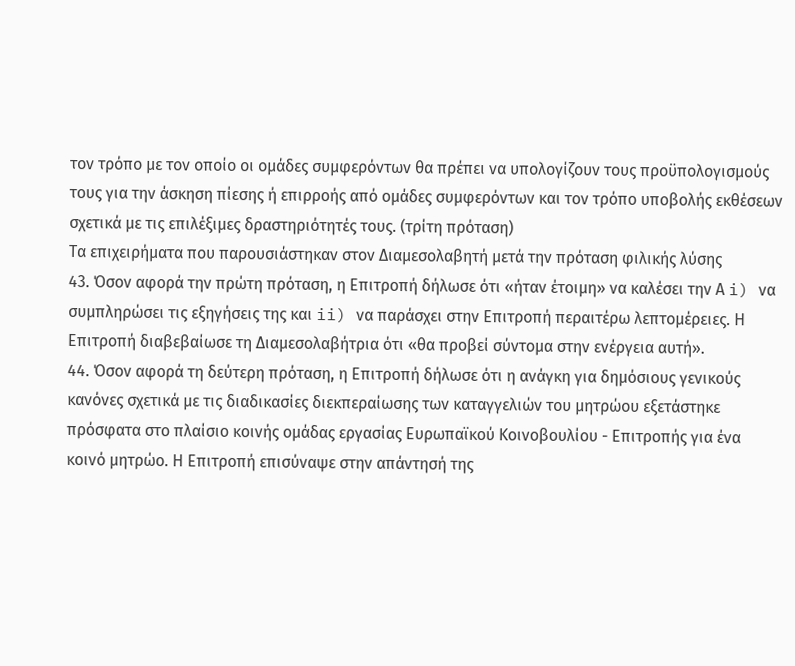τον τρόπο με τον οποίο οι ομάδες συμφερόντων θα πρέπει να υπολογίζουν τους προϋπολογισμούς τους για την άσκηση πίεσης ή επιρροής από ομάδες συμφερόντων και τον τρόπο υποβολής εκθέσεων σχετικά με τις επιλέξιμες δραστηριότητές τους. (τρίτη πρόταση)
Τα επιχειρήματα που παρουσιάστηκαν στον Διαμεσολαβητή μετά την πρόταση φιλικής λύσης
43. Όσον αφορά την πρώτη πρόταση, η Επιτροπή δήλωσε ότι «ήταν έτοιμη» να καλέσει την Α i) να συμπληρώσει τις εξηγήσεις της και ii) να παράσχει στην Επιτροπή περαιτέρω λεπτομέρειες. Η Επιτροπή διαβεβαίωσε τη Διαμεσολαβήτρια ότι «θα προβεί σύντομα στην ενέργεια αυτή».
44. Όσον αφορά τη δεύτερη πρόταση, η Επιτροπή δήλωσε ότι η ανάγκη για δημόσιους γενικούς κανόνες σχετικά με τις διαδικασίες διεκπεραίωσης των καταγγελιών του μητρώου εξετάστηκε πρόσφατα στο πλαίσιο κοινής ομάδας εργασίας Ευρωπαϊκού Κοινοβουλίου - Επιτροπής για ένα κοινό μητρώο. Η Επιτροπή επισύναψε στην απάντησή της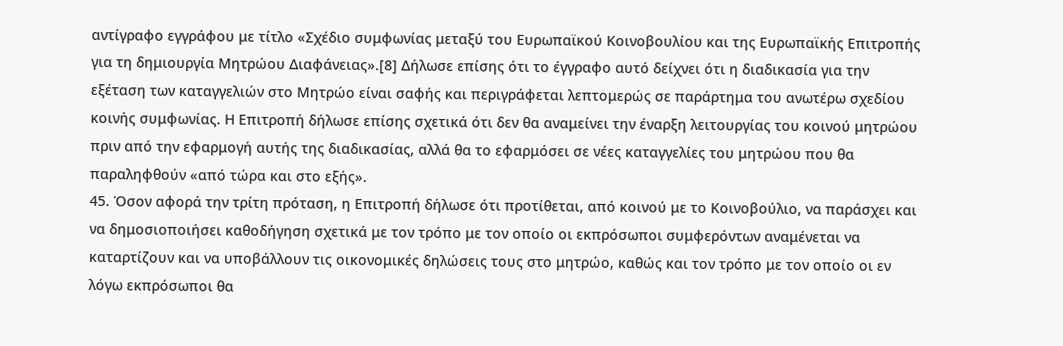αντίγραφο εγγράφου με τίτλο «Σχέδιο συμφωνίας μεταξύ του Ευρωπαϊκού Κοινοβουλίου και της Ευρωπαϊκής Επιτροπής για τη δημιουργία Μητρώου Διαφάνειας».[8] Δήλωσε επίσης ότι το έγγραφο αυτό δείχνει ότι η διαδικασία για την εξέταση των καταγγελιών στο Μητρώο είναι σαφής και περιγράφεται λεπτομερώς σε παράρτημα του ανωτέρω σχεδίου κοινής συμφωνίας. Η Επιτροπή δήλωσε επίσης σχετικά ότι δεν θα αναμείνει την έναρξη λειτουργίας του κοινού μητρώου πριν από την εφαρμογή αυτής της διαδικασίας, αλλά θα το εφαρμόσει σε νέες καταγγελίες του μητρώου που θα παραληφθούν «από τώρα και στο εξής».
45. Όσον αφορά την τρίτη πρόταση, η Επιτροπή δήλωσε ότι προτίθεται, από κοινού με το Κοινοβούλιο, να παράσχει και να δημοσιοποιήσει καθοδήγηση σχετικά με τον τρόπο με τον οποίο οι εκπρόσωποι συμφερόντων αναμένεται να καταρτίζουν και να υποβάλλουν τις οικονομικές δηλώσεις τους στο μητρώο, καθώς και τον τρόπο με τον οποίο οι εν λόγω εκπρόσωποι θα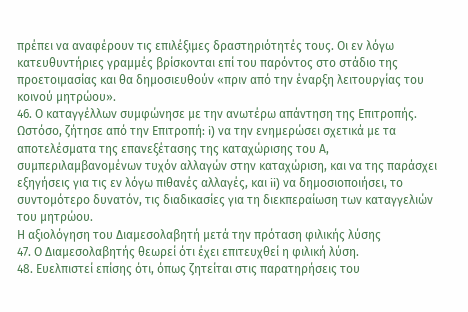πρέπει να αναφέρουν τις επιλέξιμες δραστηριότητές τους. Οι εν λόγω κατευθυντήριες γραμμές βρίσκονται επί του παρόντος στο στάδιο της προετοιμασίας και θα δημοσιευθούν «πριν από την έναρξη λειτουργίας του κοινού μητρώου».
46. Ο καταγγέλλων συμφώνησε με την ανωτέρω απάντηση της Επιτροπής. Ωστόσο, ζήτησε από την Επιτροπή: i) να την ενημερώσει σχετικά με τα αποτελέσματα της επανεξέτασης της καταχώρισης του Α, συμπεριλαμβανομένων τυχόν αλλαγών στην καταχώριση, και να της παράσχει εξηγήσεις για τις εν λόγω πιθανές αλλαγές, και ii) να δημοσιοποιήσει, το συντομότερο δυνατόν, τις διαδικασίες για τη διεκπεραίωση των καταγγελιών του μητρώου.
Η αξιολόγηση του Διαμεσολαβητή μετά την πρόταση φιλικής λύσης
47. Ο Διαμεσολαβητής θεωρεί ότι έχει επιτευχθεί η φιλική λύση.
48. Ευελπιστεί επίσης ότι, όπως ζητείται στις παρατηρήσεις του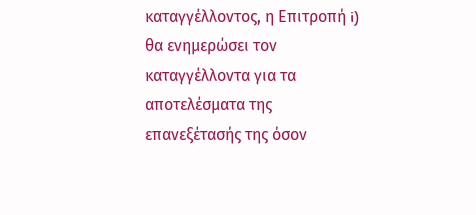καταγγέλλοντος, η Επιτροπή i) θα ενημερώσει τον καταγγέλλοντα για τα αποτελέσματα της επανεξέτασής της όσον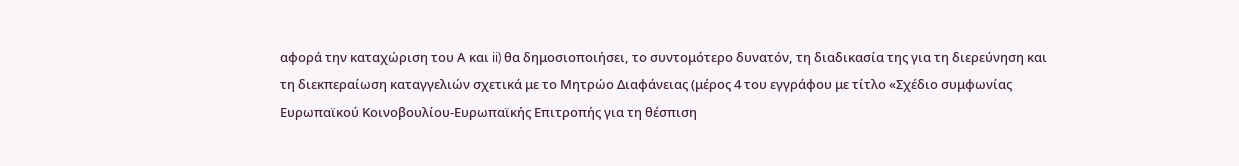αφορά την καταχώριση του Α και ii) θα δημοσιοποιήσει, το συντομότερο δυνατόν, τη διαδικασία της για τη διερεύνηση και τη διεκπεραίωση καταγγελιών σχετικά με το Μητρώο Διαφάνειας (μέρος 4 του εγγράφου με τίτλο «Σχέδιο συμφωνίας Ευρωπαϊκού Κοινοβουλίου-Ευρωπαϊκής Επιτροπής για τη θέσπιση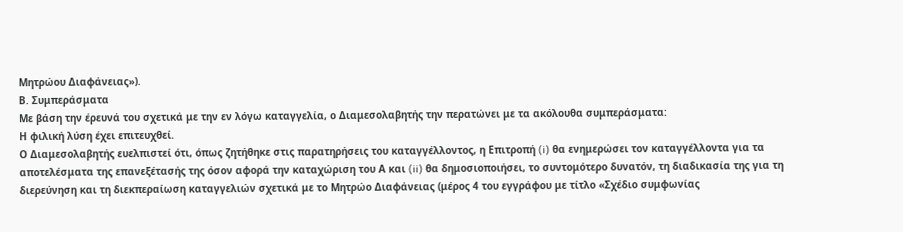Μητρώου Διαφάνειας»).
Β. Συμπεράσματα
Με βάση την έρευνά του σχετικά με την εν λόγω καταγγελία, ο Διαμεσολαβητής την περατώνει με τα ακόλουθα συμπεράσματα:
Η φιλική λύση έχει επιτευχθεί.
Ο Διαμεσολαβητής ευελπιστεί ότι, όπως ζητήθηκε στις παρατηρήσεις του καταγγέλλοντος, η Επιτροπή (i) θα ενημερώσει τον καταγγέλλοντα για τα αποτελέσματα της επανεξέτασής της όσον αφορά την καταχώριση του Α και (ii) θα δημοσιοποιήσει, το συντομότερο δυνατόν, τη διαδικασία της για τη διερεύνηση και τη διεκπεραίωση καταγγελιών σχετικά με το Μητρώο Διαφάνειας (μέρος 4 του εγγράφου με τίτλο «Σχέδιο συμφωνίας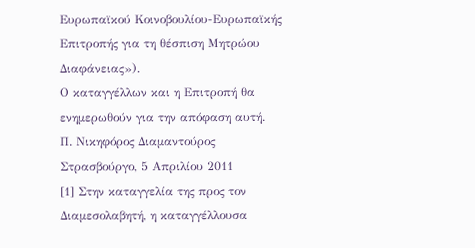Ευρωπαϊκού Κοινοβουλίου-Ευρωπαϊκής Επιτροπής για τη θέσπιση Μητρώου Διαφάνειας»).
Ο καταγγέλλων και η Επιτροπή θα ενημερωθούν για την απόφαση αυτή.
Π. Νικηφόρος Διαμαντούρος
Στρασβούργο, 5 Απριλίου 2011
[1] Στην καταγγελία της προς τον Διαμεσολαβητή, η καταγγέλλουσα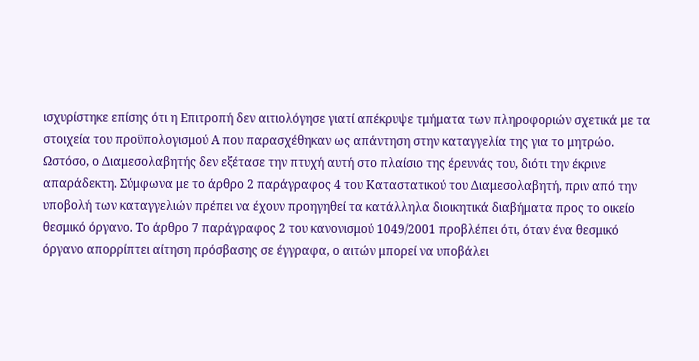ισχυρίστηκε επίσης ότι η Επιτροπή δεν αιτιολόγησε γιατί απέκρυψε τμήματα των πληροφοριών σχετικά με τα στοιχεία του προϋπολογισμού Α που παρασχέθηκαν ως απάντηση στην καταγγελία της για το μητρώο. Ωστόσο, ο Διαμεσολαβητής δεν εξέτασε την πτυχή αυτή στο πλαίσιο της έρευνάς του, διότι την έκρινε απαράδεκτη. Σύμφωνα με το άρθρο 2 παράγραφος 4 του Καταστατικού του Διαμεσολαβητή, πριν από την υποβολή των καταγγελιών πρέπει να έχουν προηγηθεί τα κατάλληλα διοικητικά διαβήματα προς το οικείο θεσμικό όργανο. Το άρθρο 7 παράγραφος 2 του κανονισμού 1049/2001 προβλέπει ότι, όταν ένα θεσμικό όργανο απορρίπτει αίτηση πρόσβασης σε έγγραφα, ο αιτών μπορεί να υποβάλει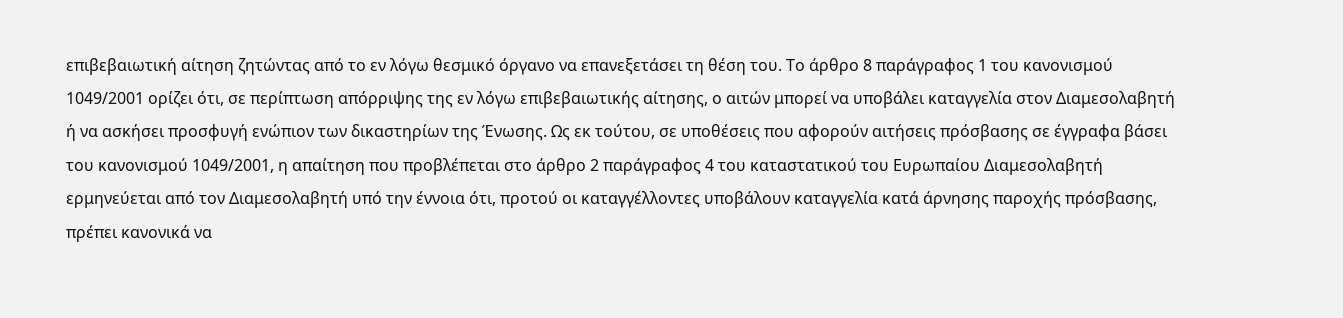επιβεβαιωτική αίτηση ζητώντας από το εν λόγω θεσμικό όργανο να επανεξετάσει τη θέση του. Το άρθρο 8 παράγραφος 1 του κανονισμού 1049/2001 ορίζει ότι, σε περίπτωση απόρριψης της εν λόγω επιβεβαιωτικής αίτησης, ο αιτών μπορεί να υποβάλει καταγγελία στον Διαμεσολαβητή ή να ασκήσει προσφυγή ενώπιον των δικαστηρίων της Ένωσης. Ως εκ τούτου, σε υποθέσεις που αφορούν αιτήσεις πρόσβασης σε έγγραφα βάσει του κανονισμού 1049/2001, η απαίτηση που προβλέπεται στο άρθρο 2 παράγραφος 4 του καταστατικού του Ευρωπαίου Διαμεσολαβητή ερμηνεύεται από τον Διαμεσολαβητή υπό την έννοια ότι, προτού οι καταγγέλλοντες υποβάλουν καταγγελία κατά άρνησης παροχής πρόσβασης, πρέπει κανονικά να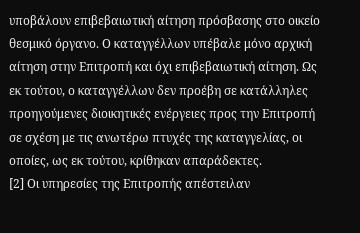υποβάλουν επιβεβαιωτική αίτηση πρόσβασης στο οικείο θεσμικό όργανο. Ο καταγγέλλων υπέβαλε μόνο αρχική αίτηση στην Επιτροπή και όχι επιβεβαιωτική αίτηση. Ως εκ τούτου, ο καταγγέλλων δεν προέβη σε κατάλληλες προηγούμενες διοικητικές ενέργειες προς την Επιτροπή σε σχέση με τις ανωτέρω πτυχές της καταγγελίας, οι οποίες, ως εκ τούτου, κρίθηκαν απαράδεκτες.
[2] Οι υπηρεσίες της Επιτροπής απέστειλαν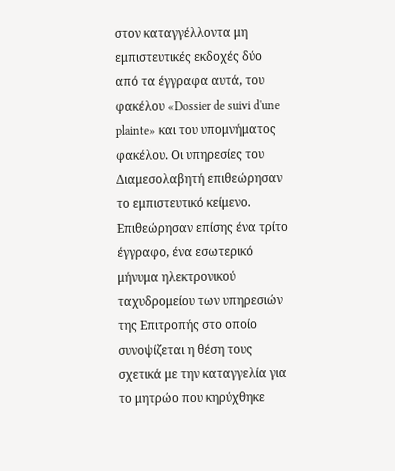στον καταγγέλλοντα μη εμπιστευτικές εκδοχές δύο από τα έγγραφα αυτά, του φακέλου «Dossier de suivi d'une plainte» και του υπομνήματος φακέλου. Οι υπηρεσίες του Διαμεσολαβητή επιθεώρησαν το εμπιστευτικό κείμενο. Επιθεώρησαν επίσης ένα τρίτο έγγραφο, ένα εσωτερικό μήνυμα ηλεκτρονικού ταχυδρομείου των υπηρεσιών της Επιτροπής στο οποίο συνοψίζεται η θέση τους σχετικά με την καταγγελία για το μητρώο που κηρύχθηκε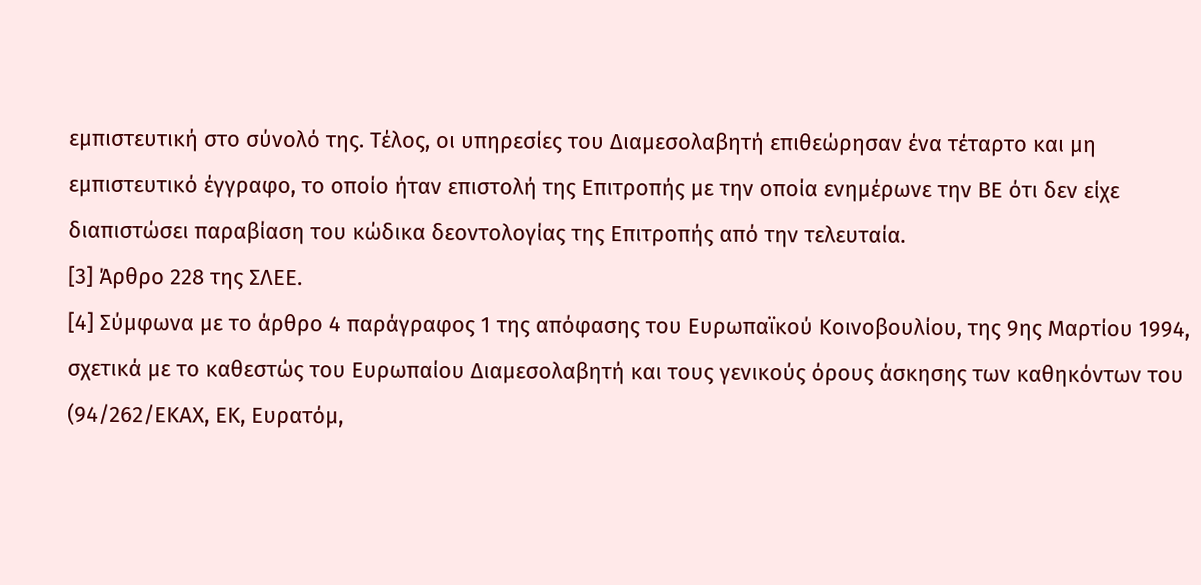εμπιστευτική στο σύνολό της. Τέλος, οι υπηρεσίες του Διαμεσολαβητή επιθεώρησαν ένα τέταρτο και μη εμπιστευτικό έγγραφο, το οποίο ήταν επιστολή της Επιτροπής με την οποία ενημέρωνε την ΒΕ ότι δεν είχε διαπιστώσει παραβίαση του κώδικα δεοντολογίας της Επιτροπής από την τελευταία.
[3] Άρθρο 228 της ΣΛΕΕ.
[4] Σύμφωνα με το άρθρο 4 παράγραφος 1 της απόφασης του Ευρωπαϊκού Κοινοβουλίου, της 9ης Μαρτίου 1994, σχετικά με το καθεστώς του Ευρωπαίου Διαμεσολαβητή και τους γενικούς όρους άσκησης των καθηκόντων του (94/262/ΕΚΑΧ, ΕΚ, Ευρατόμ,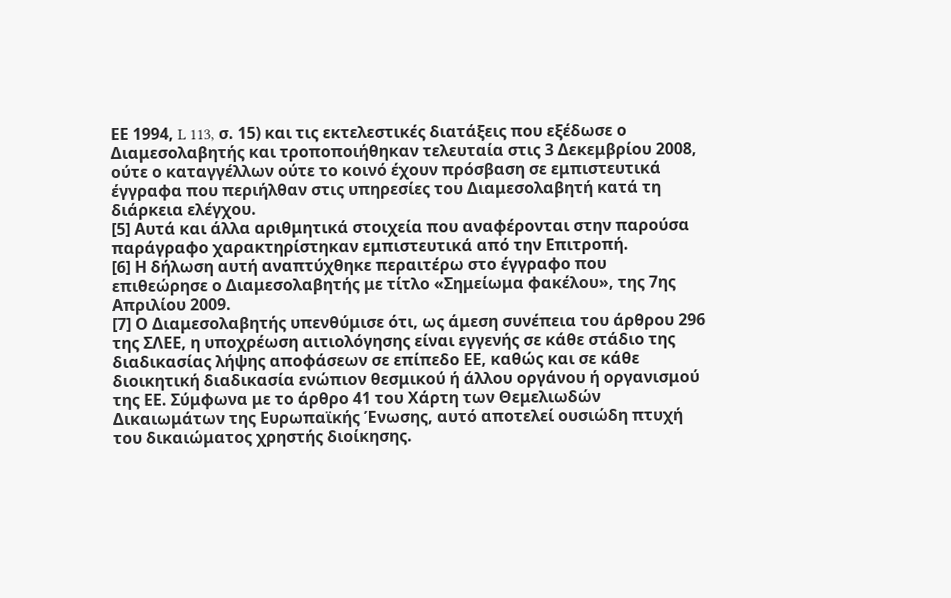ΕΕ 1994, L 113, σ. 15) και τις εκτελεστικές διατάξεις που εξέδωσε ο Διαμεσολαβητής και τροποποιήθηκαν τελευταία στις 3 Δεκεμβρίου 2008, ούτε ο καταγγέλλων ούτε το κοινό έχουν πρόσβαση σε εμπιστευτικά έγγραφα που περιήλθαν στις υπηρεσίες του Διαμεσολαβητή κατά τη διάρκεια ελέγχου.
[5] Αυτά και άλλα αριθμητικά στοιχεία που αναφέρονται στην παρούσα παράγραφο χαρακτηρίστηκαν εμπιστευτικά από την Επιτροπή.
[6] Η δήλωση αυτή αναπτύχθηκε περαιτέρω στο έγγραφο που επιθεώρησε ο Διαμεσολαβητής με τίτλο «Σημείωμα φακέλου», της 7ης Απριλίου 2009.
[7] Ο Διαμεσολαβητής υπενθύμισε ότι, ως άμεση συνέπεια του άρθρου 296 της ΣΛΕΕ, η υποχρέωση αιτιολόγησης είναι εγγενής σε κάθε στάδιο της διαδικασίας λήψης αποφάσεων σε επίπεδο ΕΕ, καθώς και σε κάθε διοικητική διαδικασία ενώπιον θεσμικού ή άλλου οργάνου ή οργανισμού της ΕΕ. Σύμφωνα με το άρθρο 41 του Χάρτη των Θεμελιωδών Δικαιωμάτων της Ευρωπαϊκής Ένωσης, αυτό αποτελεί ουσιώδη πτυχή του δικαιώματος χρηστής διοίκησης.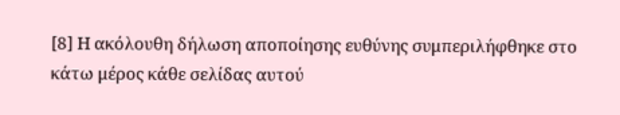[8] Η ακόλουθη δήλωση αποποίησης ευθύνης συμπεριλήφθηκε στο κάτω μέρος κάθε σελίδας αυτού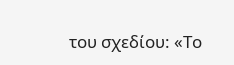του σχεδίου: «Το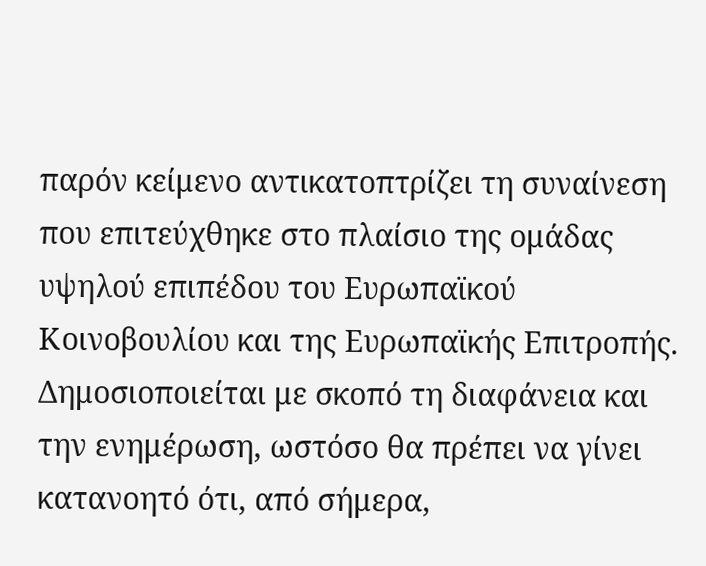παρόν κείμενο αντικατοπτρίζει τη συναίνεση που επιτεύχθηκε στο πλαίσιο της ομάδας υψηλού επιπέδου του Ευρωπαϊκού Κοινοβουλίου και της Ευρωπαϊκής Επιτροπής. Δημοσιοποιείται με σκοπό τη διαφάνεια και την ενημέρωση, ωστόσο θα πρέπει να γίνει κατανοητό ότι, από σήμερα,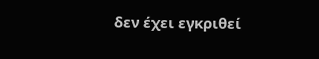δεν έχει εγκριθεί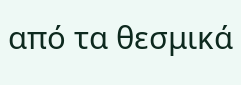από τα θεσμικά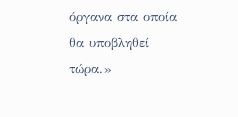όργανα στα οποία θα υποβληθεί τώρα.»